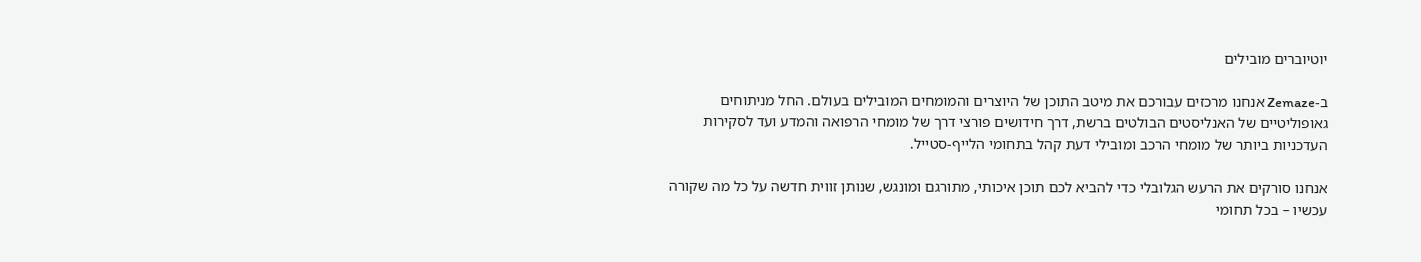יוטיוברים מובילים

ב-Zemaze אנחנו מרכזים עבורכם את מיטב התוכן של היוצרים והמומחים המובילים בעולם. החל מניתוחים גאופוליטיים של האנליסטים הבולטים ברשת, דרך חידושים פורצי דרך של מומחי הרפואה והמדע ועד לסקירות העדכניות ביותר של מומחי הרכב ומובילי דעת קהל בתחומי הלייף-סטייל.

אנחנו סורקים את הרעש הגלובלי כדי להביא לכם תוכן איכותי, מתורגם ומונגש, שנותן זווית חדשה על כל מה שקורה עכשיו – בכל תחומי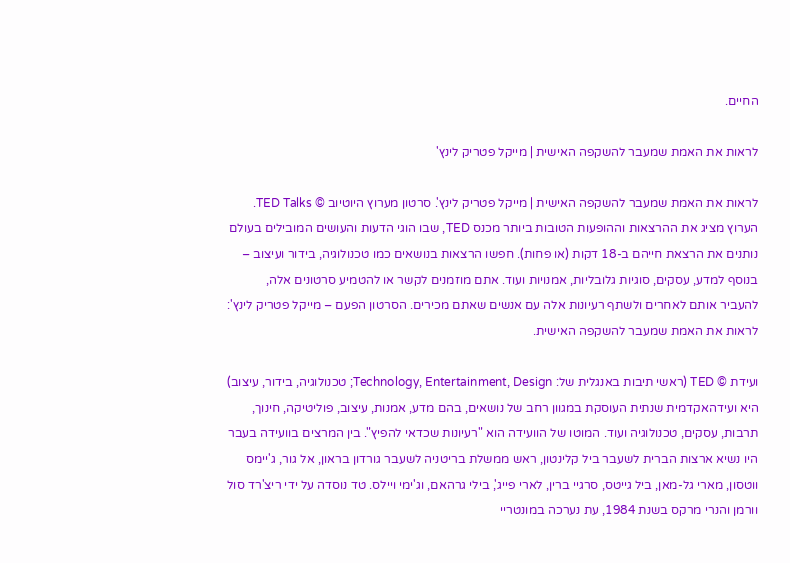החיים.

לראות את האמת שמעבר להשקפה האישית | מייקל פטריק לינץ'

לראות את האמת שמעבר להשקפה האישית | מייקל פטריק לינץ'. סרטון מערוץ היוטיוב © TED Talks. הערוץ מציג את ההרצאות וההופעות הטובות ביותר מכנס TED, שבו הוגי הדעות והעושים המובילים בעולם נותנים את הרצאת חייהם ב-18 דקות (או פחות). חפשו הרצאות בנושאים כמו טכנולוגיה, בידור ועיצוב – בנוסף למדע, עסקים, סוגיות גלובליות, אמנויות ועוד. אתם מוזמנים לקשר או להטמיע סרטונים אלה, להעביר אותם לאחרים ולשתף רעיונות אלה עם אנשים שאתם מכירים. הסרטון הפעם – מייקל פטריק לינץ': לראות את האמת שמעבר להשקפה האישית.

ועידת © TED (ראשי תיבות באנגלית של: Technology, Entertainment, Design; טכנולוגיה, בידור, עיצוב) היא ועידהאקדמית שנתית העוסקת במגוון רחב של נושאים, בהם מדע, אמנות, עיצוב, פוליטיקה, חינוך, תרבות, עסקים, טכנולוגיה ועוד. המוטו של הוועידה הוא "רעיונות שכדאי להפיץ". בין המרצים בוועידה בעבר היו נשיא ארצות הברית לשעבר ביל קלינטון, ראש ממשלת בריטניה לשעבר גורדון בראון, אל גור, ג'יימס ווטסון, מארי גל-מאן, ביל גייטס, סרגיי ברין, לארי פייג', בילי גרהאם, וג'ימי ויילס. טד נוסדה על ידי ריצ'רד סול וורמן והנרי מרקס בשנת 1984, עת נערכה במונטריי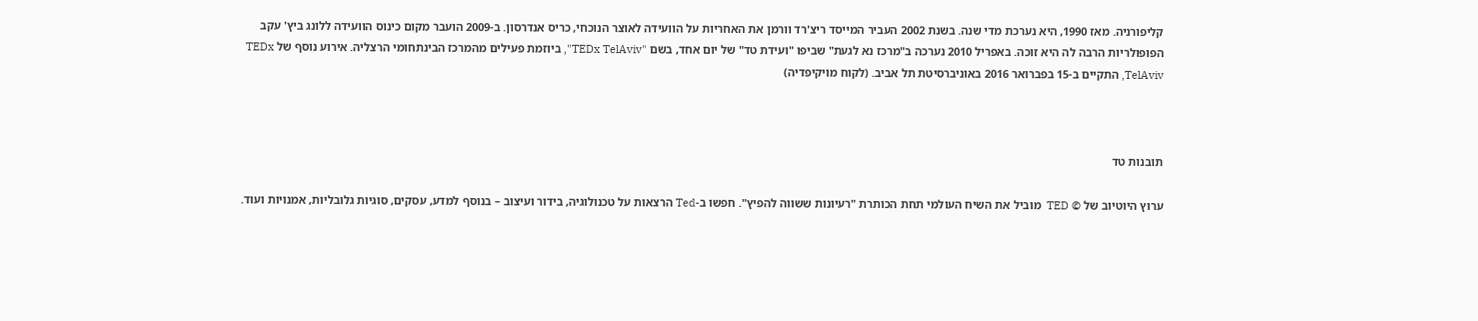קליפורניה. מאז 1990, היא נערכת מדי שנה. בשנת 2002 העביר המייסד ריצ'רד וורמן את האחריות על הוועידה לאוצר הנוכחי, כריס אנדרסון. ב-2009 הועבר מקום כינוס הוועידה ללונג ביץ' עקב הפופולריות הרבה לה היא זוכה. באפריל 2010 נערכה ב"מרכז נא לגעת" שביפו "ועידת טד" של יום אחד, בשם "TEDx TelAviv", ביוזמת פעילים מהמרכז הבינתחומי הרצליה. אירוע נוסף של TEDx TelAviv, התקיים ב-15 בפברואר 2016 באוניברסיטת תל אביב. (לקוח מויקיפדיה)



תובנות טד

ערוץ היוטיוב של © TED  מוביל את השיח העולמי תחת הכותרת "רעיונות ששווה להפיץ". חפשו ב-Ted הרצאות על טכנולוגיה, בידור ועיצוב – בנוסף למדע, עסקים, סוגיות גלובליות, אמנויות ועוד.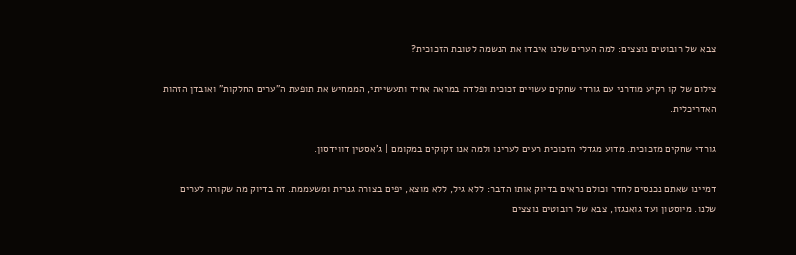צבא של רובוטים נוצצים: למה הערים שלנו איבדו את הנשמה לטובת הזכוכית?

צילום של קו רקיע מודרני עם גורדי שחקים עשויים זכוכית ופלדה במראה אחיד ותעשייתי, הממחיש את תופעת ה"ערים החלקות" ואובדן הזהות האדריכלית.

גורדי שחקים מזכוכית. מדוע מגדלי הזכוכית רעים לערינו ולמה אנו זקוקים במקומם | ג'אסטין דווידסון.

דמיינו שאתם נכנסים לחדר וכולם נראים בדיוק אותו הדבר: ללא גיל, ללא מוצא, יפים בצורה גנרית ומשעממת. זה בדיוק מה שקורה לערים שלנו. מיוסטון ועד גואנגזו, צבא של רובוטים נוצצים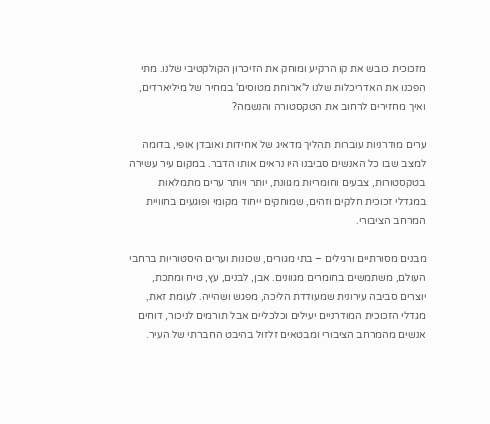מזכוכית כובש את קו הרקיע ומוחק את הזיכרון הקולקטיבי שלנו. מתי הפכנו את האדריכלות שלנו ל'ארוחת מטוסים' במחיר של מיליארדים, ואיך מחזירים לרחוב את הטקסטורה והנשמה?

ערים מודרניות עוברות תהליך מדאיג של אחידות ואובדן אופי, בדומה למצב שבו כל האנשים סביבנו היו נראים אותו הדבר. במקום עיר עשירה בטקסטורות, צבעים וחומריות מגוונת, יותר ויותר ערים מתמלאות במגדלי זכוכית חלקים וזהים, שמוחקים ייחוד מקומי ופוגעים בחוויית המרחב הציבורי.

מבנים מסורתיים ורגילים – בתי מגורים, שכונות וערים היסטוריות ברחבי העולם, משתמשים בחומרים מגוונים. אבן, לבנים, עץ, טיח ומתכת, יוצרים סביבה עירונית שמעודדת הליכה, מפגש ושהייה. לעומת זאת, מגדלי הזכוכית המודרניים יעילים וכלכליים אבל תורמים לניכור, דוחים אנשים מהמרחב הציבורי ומבטאים זלזול בהיבט החברתי של העיר.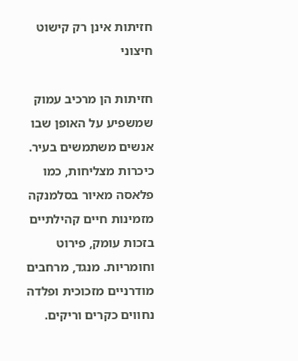חזיתות אינן רק קישוט חיצוני

חזיתות הן מרכיב עמוק שמשפיע על האופן שבו אנשים משתמשים בעיר. כיכרות מצליחות, כמו פלאסה מאיור בסלמנקה מזמינות חיים קהילתיים בזכות עומק, פירוט וחומריות. מנגד, מרחבים מודרניים מזכוכית ופלדה נחווים כקרים וריקים.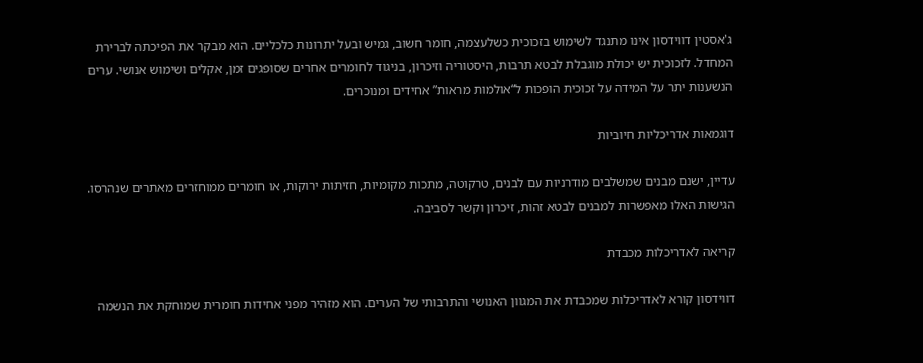ג'אסטין דווידסון אינו מתנגד לשימוש בזכוכית כשלעצמה, חומר חשוב, גמיש ובעל יתרונות כלכליים. הוא מבקר את הפיכתה לברירת המחדל. לזכוכית יש יכולת מוגבלת לבטא תרבות, היסטוריה וזיכרון, בניגוד לחומרים אחרים שסופגים זמן, אקלים ושימוש אנושי. ערים הנשענות יתר על המידה על זכוכית הופכות ל“אולמות מראות” אחידים ומנוכרים.

דוגמאות אדריכליות חיוביות

עדיין, ישנם מבנים שמשלבים מודרניות עם לבנים, טרקוטה, מתכות מקומיות, חזיתות ירוקות, או חומרים ממוחזרים מאתרים שנהרסו. הגישות האלו מאפשרות למבנים לבטא זהות, זיכרון וקשר לסביבה.

קריאה לאדריכלות מכבדת

דווידסון קורא לאדריכלות שמכבדת את המגוון האנושי והתרבותי של הערים. הוא מזהיר מפני אחידות חומרית שמוחקת את הנשמה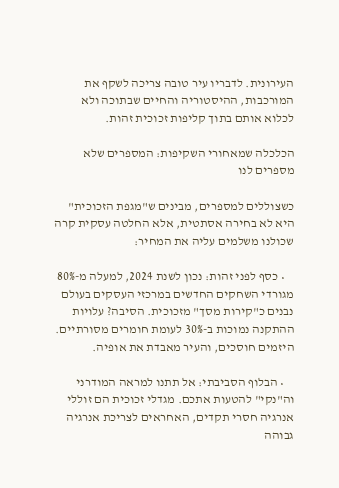העירונית. לדבריו עיר טובה צריכה לשקף את המורכבות, ההיסטוריה והחיים שבתוכה ולא לכלוא אותם בתוך קליפות זכוכית זהות.

הכלכלה שמאחורי השקיפות: המספרים שלא מספרים לנו

כשצוללים למספרים, מבינים ש"מגפת הזכוכית" היא לא בחירה אסתטית, אלא החלטה עסקית קרה שכולנו משלמים עליה את המחיר:

    • כסף לפני זהות: נכון לשנת 2024, למעלה מ-80% מגורדי השחקים החדשים במרכזי העסקים בעולם נבנים כ"קירות מסך" מזכוכית. הסיבה? עלויות ההתקנה נמוכות ב-30% לעומת חומרים מסורתיים. היזמים חוסכים, והעיר מאבדת את אופיה.

    • הבלוף הסביבתי: אל תתנו למראה המודרני וה"נקי" להטעות אתכם. מגדלי זכוכית הם זוללי אנרגיה חסרי תקדים, האחראים לצריכת אנרגיה גבוהה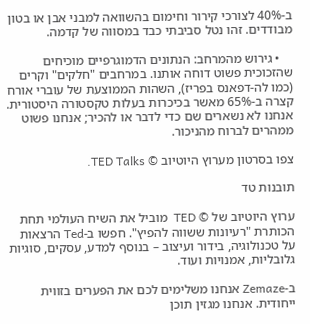ב-40% לצורכי קירור וחימום בהשוואה למבני אבן או בטון מבודדים. זהו נטל סביבתי כבד במסווה של קדמה.

    • גירוש מהמרחב: הנתונים הדמוגרפיים מוכיחים שהזכוכית פשוט דוחה אותנו. במרחבים "חלקים" וקרים (כמו לה-דפאנס בפריז), השהות הממוצעת של עוברי אורח קצרה ב-65% מאשר בכיכרות בעלות טקסטורה היסטורית. אנחנו לא נשארים שם כדי לדבר או להכיר; אנחנו פשוט ממהרים לברוח מהניכור.

צפו בסרטון מערוץ היוטיוב © TED Talks.

תובנות טד

ערוץ היוטיוב של © TED  מוביל את השיח העולמי תחת הכותרת "רעיונות ששווה להפיץ". חפשו ב-Ted הרצאות על טכנולוגיה, בידור ועיצוב – בנוסף למדע, עסקים, סוגיות גלובליות, אמנויות ועוד.

ב-Zemaze אנחנו משלימים לכם את הפערים בזווית ייחודית. אנחנו מגזין תוכן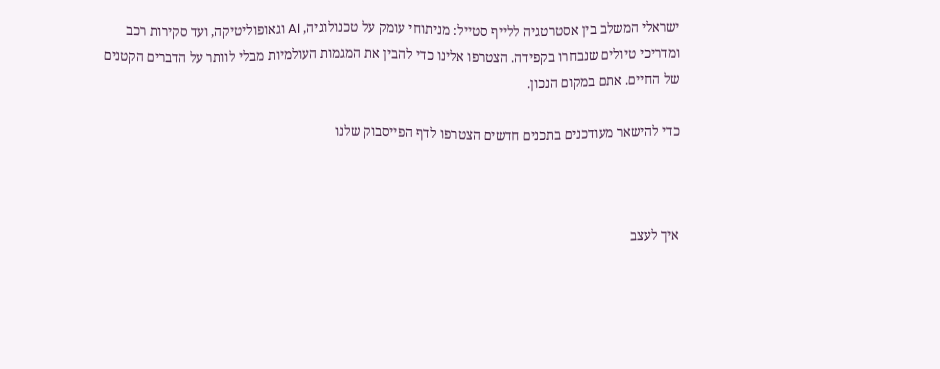ישראלי המשלב בין אסטרטגיה ללייף סטייל: מניתוחי עומק על טכנולוגיה, AI וגאופוליטיקה, ועד סקירות רכב ומדריכי טיולים שנבחרו בקפידה. הצטרפו אלינו כדי להבין את המגמות העולמיות מבלי לוותר על הדברים הקטנים של החיים. אתם במקום הנכון.

כדי להישאר מעודכנים בתכנים חדשים הצטרפו לדף הפייסבוק שלנו



איך לעצב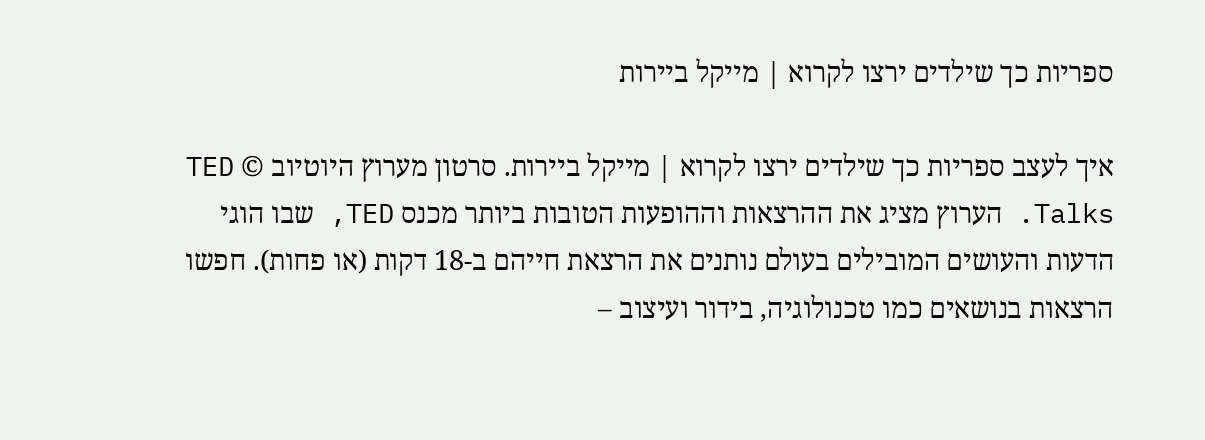ספריות כך שילדים ירצו לקרוא | מייקל ביירות

איך לעצב ספריות כך שילדים ירצו לקרוא | מייקל ביירות. סרטון מערוץ היוטיוב © TED Talks. הערוץ מציג את ההרצאות וההופעות הטובות ביותר מכנס TED, שבו הוגי הדעות והעושים המובילים בעולם נותנים את הרצאת חייהם ב-18 דקות (או פחות). חפשו הרצאות בנושאים כמו טכנולוגיה, בידור ועיצוב –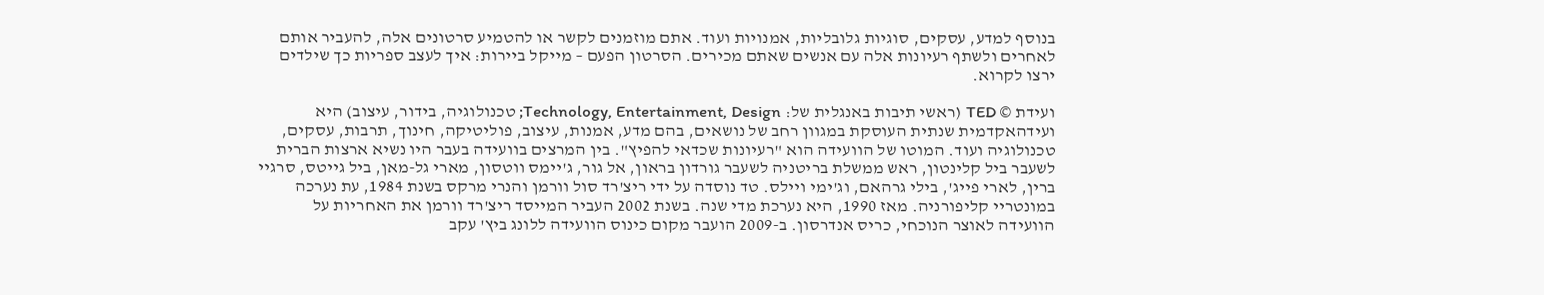בנוסף למדע, עסקים, סוגיות גלובליות, אמנויות ועוד. אתם מוזמנים לקשר או להטמיע סרטונים אלה, להעביר אותם לאחרים ולשתף רעיונות אלה עם אנשים שאתם מכירים. הסרטון הפעם – מייקל ביירות: איך לעצב ספריות כך שילדים ירצו לקרוא.

ועידת © TED (ראשי תיבות באנגלית של: Technology, Entertainment, Design; טכנולוגיה, בידור, עיצוב) היא ועידהאקדמית שנתית העוסקת במגוון רחב של נושאים, בהם מדע, אמנות, עיצוב, פוליטיקה, חינוך, תרבות, עסקים, טכנולוגיה ועוד. המוטו של הוועידה הוא "רעיונות שכדאי להפיץ". בין המרצים בוועידה בעבר היו נשיא ארצות הברית לשעבר ביל קלינטון, ראש ממשלת בריטניה לשעבר גורדון בראון, אל גור, ג'יימס ווטסון, מארי גל-מאן, ביל גייטס, סרגיי ברין, לארי פייג', בילי גרהאם, וג'ימי ויילס. טד נוסדה על ידי ריצ'רד סול וורמן והנרי מרקס בשנת 1984, עת נערכה במונטריי קליפורניה. מאז 1990, היא נערכת מדי שנה. בשנת 2002 העביר המייסד ריצ'רד וורמן את האחריות על הוועידה לאוצר הנוכחי, כריס אנדרסון. ב-2009 הועבר מקום כינוס הוועידה ללונג ביץ' עקב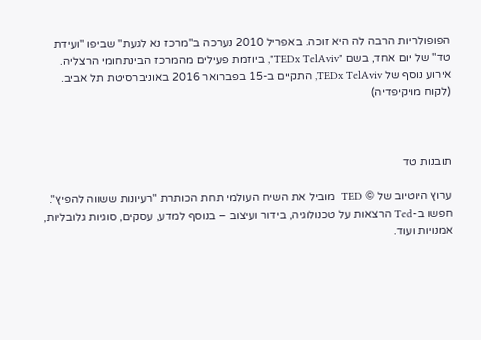הפופולריות הרבה לה היא זוכה. באפריל 2010 נערכה ב"מרכז נא לגעת" שביפו "ועידת טד" של יום אחד, בשם "TEDx TelAviv", ביוזמת פעילים מהמרכז הבינתחומי הרצליה. אירוע נוסף של TEDx TelAviv, התקיים ב-15 בפברואר 2016 באוניברסיטת תל אביב. (לקוח מויקיפדיה)



תובנות טד

ערוץ היוטיוב של © TED  מוביל את השיח העולמי תחת הכותרת "רעיונות ששווה להפיץ". חפשו ב-Ted הרצאות על טכנולוגיה, בידור ועיצוב – בנוסף למדע, עסקים, סוגיות גלובליות, אמנויות ועוד.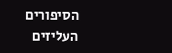הסיפורים העליזים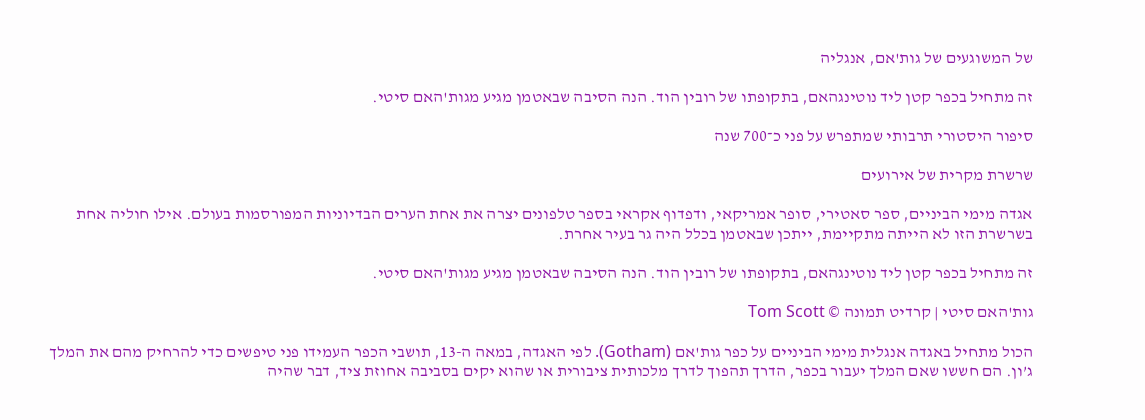של המשוגעים של גות'אם, אנגליה

זה מתחיל בכפר קטן ליד נוטינגהאם, בתקופתו של רובין הוד. הנה הסיבה שבאטמן מגיע מגות'האם סיטי.

סיפור היסטורי תרבותי שמתפרש על פני כ־700 שנה

שרשרת מקרית של אירועים

אגדה מימי הביניים, ספר סאטירי, סופר אמריקאי, ודפדוף אקראי בספר טלפונים יצרה את אחת הערים הבדיוניות המפורסמות בעולם. אילו חוליה אחת בשרשרת הזו לא הייתה מתקיימת, ייתכן שבאטמן בכלל היה גר בעיר אחרת.

זה מתחיל בכפר קטן ליד נוטינגהאם, בתקופתו של רובין הוד. הנה הסיבה שבאטמן מגיע מגות'האם סיטי.

גות'האם סיטי | קרדיט תמונה © Tom Scott

הכול מתחיל באגדה אנגלית מימי הביניים על כפר גות'אם (Gotham). לפי האגדה, במאה ה-13, תושבי הכפר העמידו פני טיפשים כדי להרחיק מהם את המלך ג’ון. הם חששו שאם המלך יעבור בכפר, הדרך תהפוך לדרך מלכותית ציבורית או שהוא יקים בסביבה אחוזת ציד, דבר שהיה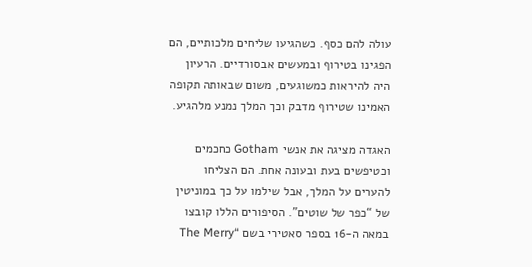עולה להם כסף. כשהגיעו שליחים מלכותיים, הם הפגינו בטירוף ובמעשים אבסורדיים. הרעיון היה להיראות כמשוגעים, משום שבאותה תקופה האמינו שטירוף מדבק וכך המלך נמנע מלהגיע.

האגדה מציגה את אנשי Gotham כחכמים וכטיפשים בעת ובעונה אחת. הם הצליחו להערים על המלך, אבל שילמו על כך במוניטין של “כפר של שוטים”. הסיפורים הללו קובצו במאה ה-16 בספר סאטירי בשם “The Merry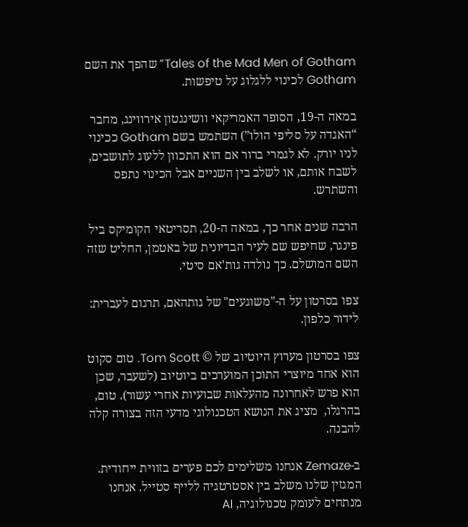Tales of the Mad Men of Gotham” שהפך את השם Gotham לכינוי ללגלוג על טיפשות.

במאה ה-19, הסופר האמריקאי וושינגטון אירווינג, מחבר “האגדה על סליפי הולו”) השתמש בשם Gotham ככינוי לניו יורק. לא לגמרי ברור אם הוא התכוון ללעוג לתושבים, לשבח אותם, או לשלב בין השניים אבל הכינוי נתפס והשתרש.

הרבה שנים אחר כך, במאה ה-20, תסריטאי הקומיקס ביל פינגר, שחיפש שם לעיר הבדיונית של באטמן, החליט שזה השם המושלם. כך נולדה גות'אם סיטי.

צפו בסרטון על ה-"משוגעים" של גותהאם, תרגום לעברית: לידור כלפון.

צפו בסרטון מערוץ היוטיוב של © Tom Scott. טום סקוט הוא אחד מיוצרי התוכן המוערכים ביוטיוב (לשעבר, שכן הוא פרש לאחרונה מהעלאות שבועיות אחרי עשור). טום, בהרגלו,  מציג את הנושא הטכנולוגי מדעי הזה בצורה קלה להבנה.

ב-Zemaze אנחנו משלימים לכם פערים בזווית ייחודית. המגזין שלנו משלב בין אסטרטגיה ללייף סטייל. אנחנו מנתחים לעומק טכנולוגיה, AI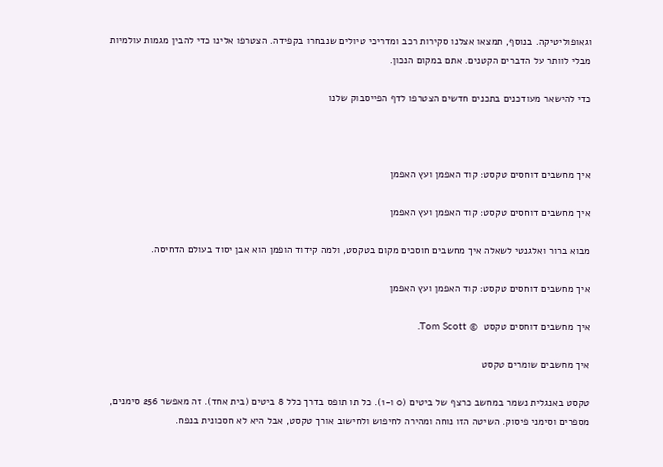וגאופוליטיקה. בנוסף, תמצאו אצלנו סקירות רכב ומדריכי טיולים שנבחרו בקפידה. הצטרפו אלינו כדי להבין מגמות עולמיות מבלי לוותר על הדברים הקטנים. אתם במקום הנכון.

כדי להישאר מעודכנים בתכנים חדשים הצטרפו לדף הפייסבוק שלנו



איך מחשבים דוחסים טקסט: קוד האפמן ועץ האפמן

איך מחשבים דוחסים טקסט: קוד האפמן ועץ האפמן

מבוא ברור ואלגנטי לשאלה איך מחשבים חוסכים מקום בטקסט, ולמה קידוד הופמן הוא אבן יסוד בעולם הדחיסה.

איך מחשבים דוחסים טקסט: קוד האפמן ועץ האפמן

איך מחשבים דוחסים טקסט  © Tom Scott.

איך מחשבים שומרים טקסט

טקסט באנגלית נשמר במחשב כרצף של ביטים (0 ו-1). כל תו תופס בדרך כלל 8 ביטים (בית אחד). זה מאפשר 256 סימנים, מספרים וסימני פיסוק. השיטה הזו נוחה ומהירה לחיפוש ולחישוב אורך טקסט, אבל היא לא חסכונית בנפח.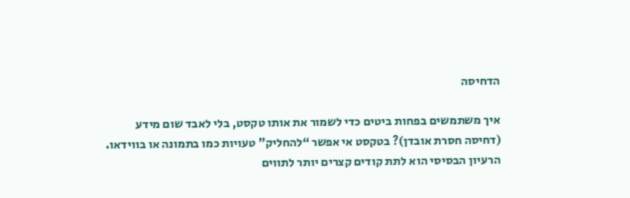הדחיסה

איך משתמשים בפחות ביטים כדי לשמור את אותו טקסט, בלי לאבד שום מידע (דחיסה חסרת אובדן)? בטקסט אי אפשר “להחליק” טעויות כמו בתמונה או בווידאו. הרעיון הבסיסי הוא לתת קודים קצרים יותר לתווים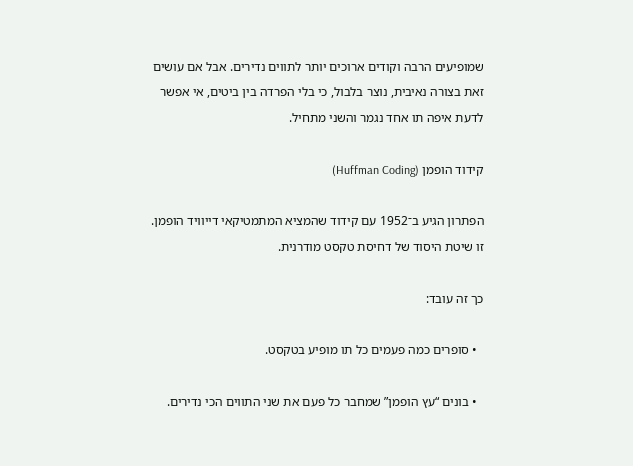שמופיעים הרבה וקודים ארוכים יותר לתווים נדירים. אבל אם עושים זאת בצורה נאיבית, נוצר בלבול, כי בלי הפרדה בין ביטים, אי אפשר לדעת איפה תו אחד נגמר והשני מתחיל.

קידוד הופמן (Huffman Coding)

הפתרון הגיע ב־1952 עם קידוד שהמציא המתמטיקאי דייוויד הופמן. זו שיטת היסוד של דחיסת טקסט מודרנית.

כך זה עובד:

  • סופרים כמה פעמים כל תו מופיע בטקסט.

  • בונים “עץ הופמן” שמחבר כל פעם את שני התווים הכי נדירים.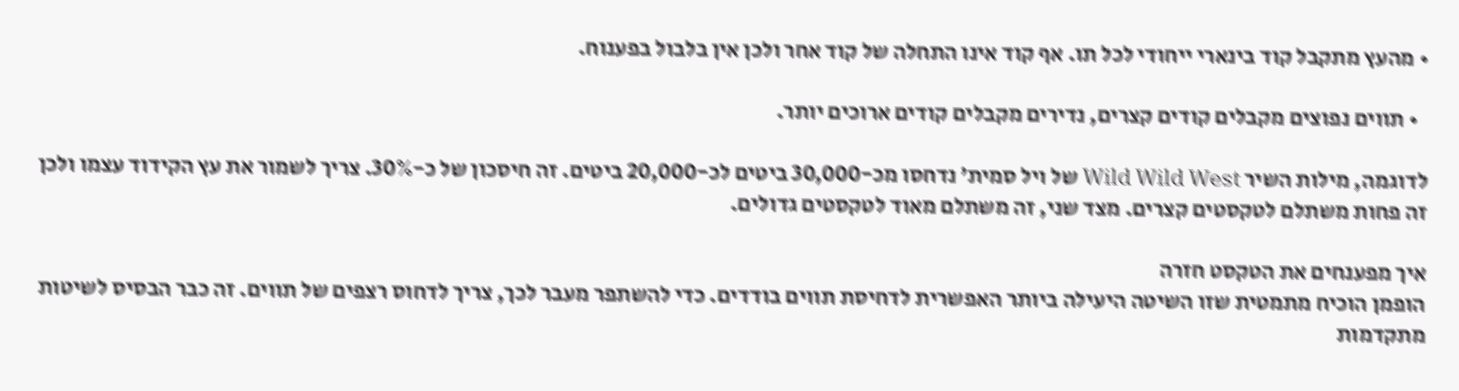• מהעץ מתקבל קוד בינארי ייחודי לכל תו. אף קוד אינו התחלה של קוד אחר ולכן אין בלבול בפענוח.

  • תווים נפוצים מקבלים קודים קצרים, נדירים מקבלים קודים ארוכים יותר.

לדוגמה, מילות השיר Wild Wild West של ויל סמית’ נדחסו מכ-30,000 ביטים לכ-20,000 ביטים. זה חיסכון של כ-30%. צריך לשמור את עץ הקידוד עצמו ולכן זה פחות משתלם לטקסטים קצרים. מצד שני, זה משתלם מאוד לטקסטים גדולים.

איך מפענחים את הטקסט חזרה
הופמן הוכיח מתמטית שזו השיטה היעילה ביותר האפשרית לדחיסת תווים בודדים. כדי להשתפר מעבר לכך, צריך לדחוס רצפים של תווים. זה כבר הבסיס לשיטות מתקדמות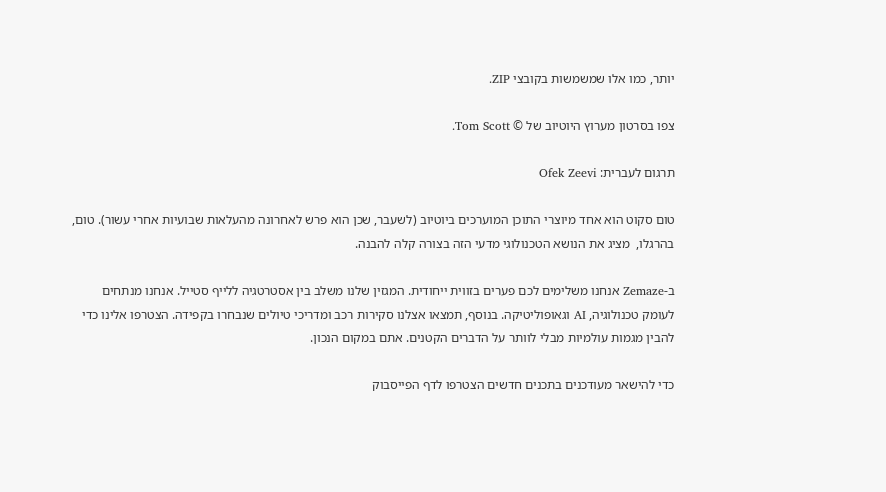יותר, כמו אלו שמשמשות בקובצי ZIP.

צפו בסרטון מערוץ היוטיוב של © Tom Scott.

תרגום לעברית: Ofek Zeevi

טום סקוט הוא אחד מיוצרי התוכן המוערכים ביוטיוב (לשעבר, שכן הוא פרש לאחרונה מהעלאות שבועיות אחרי עשור). טום, בהרגלו,  מציג את הנושא הטכנולוגי מדעי הזה בצורה קלה להבנה.

ב-Zemaze אנחנו משלימים לכם פערים בזווית ייחודית. המגזין שלנו משלב בין אסטרטגיה ללייף סטייל. אנחנו מנתחים לעומק טכנולוגיה, AI וגאופוליטיקה. בנוסף, תמצאו אצלנו סקירות רכב ומדריכי טיולים שנבחרו בקפידה. הצטרפו אלינו כדי להבין מגמות עולמיות מבלי לוותר על הדברים הקטנים. אתם במקום הנכון.

כדי להישאר מעודכנים בתכנים חדשים הצטרפו לדף הפייסבוק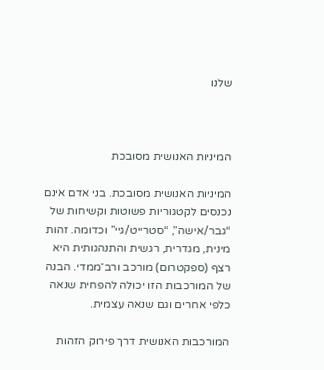שלנו



המיניות האנושית מסובכת

המיניות האנושית מסובכת. בני אדם אינם נכנסים לקטגוריות פשוטות וקשיחות של “גבר/אישה”, “סטרייט/גיי” וכדומה. זהות מינית, מגדרית, רגשית והתנהגותית היא רצף (ספקטרום) מורכב ורב־ממדי. הבנה של המורכבות הזו יכולה להפחית שנאה כלפי אחרים וגם שנאה עצמית.

המורכבות האנושית דרך פירוק הזהות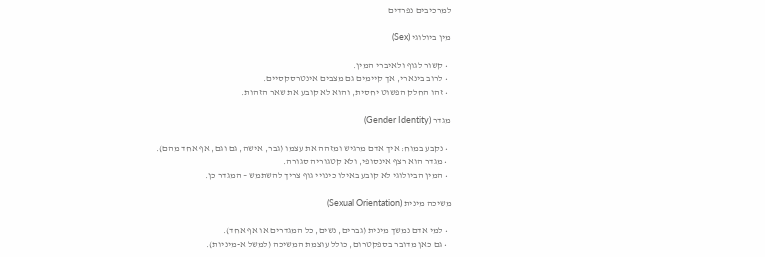למרכיבים נפרדים

מין ביולוגי (Sex)

  • קשור לגוף ולאיברי המין.
  • לרוב בינארי, אך קיימים גם מצבים אינטרסקסיים.
  • זהו החלק הפשוט יחסית, והוא לא קובע את שאר הזהות.

מגדר (Gender Identity)

  • נקבע במוח: איך אדם מרגיש ומזהה את עצמו (גבר, אישה, גם וגם, אף אחד מהם).
  • מגדר הוא רצף אינסופי, ולא קטגוריה סגורה.
  • המין הביולוגי לא קובע באילו כינויי גוף צריך להשתמש – המגדר כן.

משיכה מינית (Sexual Orientation)

  • למי אדם נמשך מינית (גברים, נשים, כל המגדרים או אף אחד).
  • גם כאן מדובר בספקטרום, כולל עוצמת המשיכה (למשל א-מיניות).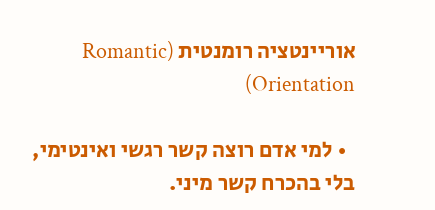אוריינטציה רומנטית (Romantic Orientation)

  • למי אדם רוצה קשר רגשי ואינטימי, בלי בהכרח קשר מיני.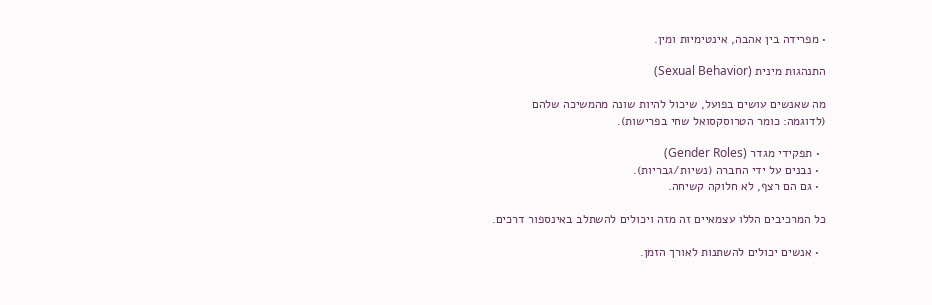• מפרידה בין אהבה, אינטימיות ומין.

התנהגות מינית (Sexual Behavior)

מה שאנשים עושים בפועל, שיכול להיות שונה מהמשיכה שלהם
(לדוגמה: כומר הטרוסקסואל שחי בפרישות).

  • תפקידי מגדר (Gender Roles)
  • נבנים על ידי החברה (נשיות/גבריות).
  • גם הם רצף, לא חלוקה קשיחה.

כל המרכיבים הללו עצמאיים זה מזה ויכולים להשתלב באינספור דרכים.

  • אנשים יכולים להשתנות לאורך הזמן.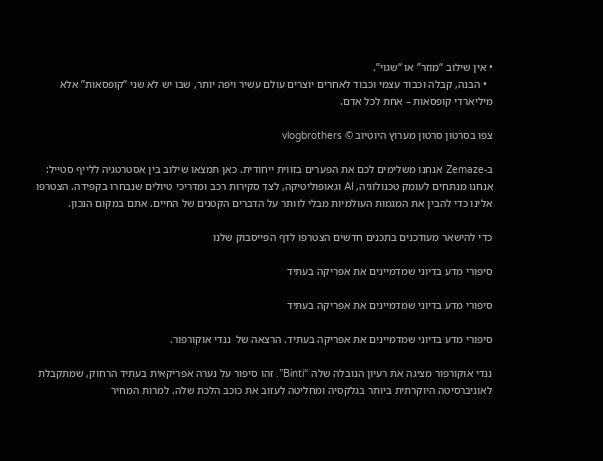• אין שילוב “מוזר” או “שגוי”.
  • הבנה, קבלה וכבוד עצמי וכבוד לאחרים יוצרים עולם עשיר ויפה יותר, שבו יש לא שני “קופסאות” אלא מיליארדי קופסאות – אחת לכל אדם.

צפו בסרטון סרטון מערוץ היוטיוב © vlogbrothers

ב-Zemaze אנחנו משלימים לכם את הפערים בזווית ייחודית. כאן תמצאו שילוב בין אסטרטגיה ללייף סטייל: אנחנו מנתחים לעומק טכנולוגיה, AI וגאופוליטיקה, לצד סקירות רכב ומדריכי טיולים שנבחרו בקפידה. הצטרפו אלינו כדי להבין את המגמות העולמיות מבלי לוותר על הדברים הקטנים של החיים. אתם במקום הנכון.

כדי להישאר מעודכנים בתכנים חדשים הצטרפו לדף הפייסבוק שלנו

סיפורי מדע בדיוני שמדמיינים את אפריקה בעתיד

סיפורי מדע בדיוני שמדמיינים את אפריקה בעתיד

סיפורי מדע בדיוני שמדמיינים את אפריקה בעתיד. הרצאה של  ננדי אוקורפור.

ננדי אוקורפור מציגה את רעיון הנובלה שלה “Binti”. זהו סיפור על נערה אפריקאית בעתיד הרחוק, שמתקבלת לאוניברסיטה היוקרתית ביותר בגלקסיה ומחליטה לעזוב את כוכב הלכת שלה. למרות המחיר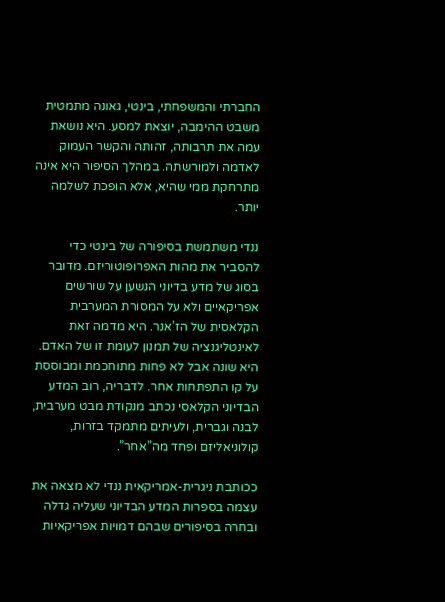החברתי והמשפחתי, בינטי, גאונה מתמטית משבט ההימבה, יוצאת למסע. היא נושאת עמה את תרבותה, זהותה והקשר העמוק לאדמה ולמורשתה. במהלך הסיפור היא אינה מתרחקת ממי שהיא, אלא הופכת לשלמה יותר.

ננדי משתמשת בסיפורה של בינטי כדי להסביר את מהות האפרופוטוריזם. מדובר בסוג של מדע בדיוני הנשען על שורשים אפריקאיים ולא על המסורת המערבית הקלאסית של הז’אנר. היא מדמה זאת לאינטליגנציה של תמנון לעומת זו של האדם. היא שונה אבל לא פחות מתוחכמת ומבוססת על קו התפתחות אחר. לדבריה, רוב המדע הבדיוני הקלאסי נכתב מנקודת מבט מערבית, לבנה וגברית, ולעיתים מתמקד בזרות, קולוניאליזם ופחד מה”אחר”.

ככותבת ניגרית-אמריקאית ננדי לא מצאה את עצמה בספרות המדע הבדיוני שעליה גדלה ובחרה בסיפורים שבהם דמויות אפריקאיות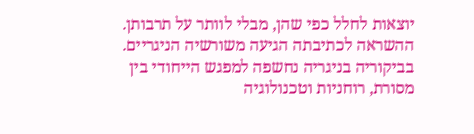יוצאות לחלל כפי שהן, מבלי לוותר על תרבותן. ההשראה לכתיבתה הגיעה משורשיה הניגריים. בביקוריה בניגריה נחשפה למפגש הייחודי בין מסורת, רוחניות וטכנולוגיה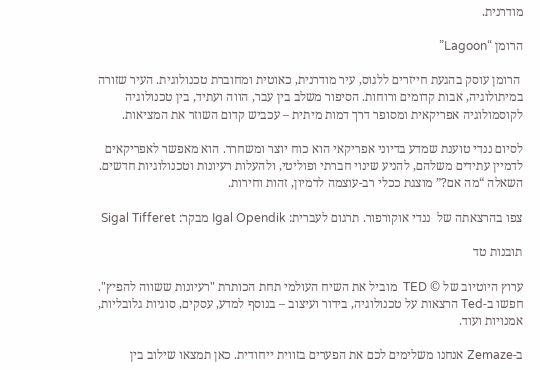מודרנית.

הרומן “Lagoon”

 הרומן עוסק בהגעת חייזרים ללגוס, עיר מודרנית, כאוטית ומחוברת טכנולוגית. העיר שזורה במיתולוגיה, אבות קדומים ורוחות. הסיפור משלב בין עבר, הווה ועתיד, בין טכנולוגיה לקוסמולוגיה אפריקאית ומסופר דרך דמות מיתית – עכביש קדום השוזר את המציאות.

לסיום ננדי טוענת שמדע בדיוני אפריקאי הוא כוח יוצר ומשחרר. הוא מאפשר לאפריקאים לדמיין עתידים משלהם, להניע שינוי חברתי ופוליטי, ולהעלות רעיונות וטכנולוגיות חדשים. השאלה “מה אם?” מוצגת ככלי רב-עוצמה לדמיון, זהות וחירות.

צפו בהרצאתה של  ננדי אוקורפור. תרגום לעברית: Igal Opendik מבקר: Sigal Tifferet

תובנות טד

ערוץ היוטיוב של © TED  מוביל את השיח העולמי תחת הכותרת "רעיונות ששווה להפיץ". חפשו ב-Ted הרצאות על טכנולוגיה, בידור ועיצוב – בנוסף למדע, עסקים, סוגיות גלובליות, אמנויות ועוד.

ב-Zemaze אנחנו משלימים לכם את הפערים בזווית ייחודית. כאן תמצאו שילוב בין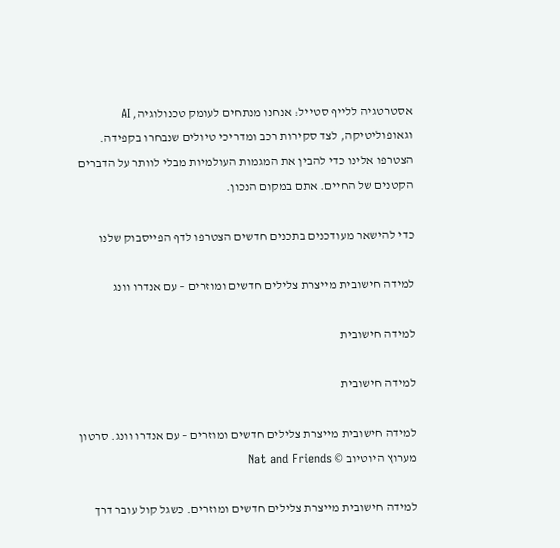אסטרטגיה ללייף סטייל: אנחנו מנתחים לעומק טכנולוגיה, AI וגאופוליטיקה, לצד סקירות רכב ומדריכי טיולים שנבחרו בקפידה. הצטרפו אלינו כדי להבין את המגמות העולמיות מבלי לוותר על הדברים הקטנים של החיים. אתם במקום הנכון.

כדי להישאר מעודכנים בתכנים חדשים הצטרפו לדף הפייסבוק שלנו

למידה חישובית מייצרת צלילים חדשים ומוזרים – עם אנדרו וונג

למידה חישובית

למידה חישובית

למידה חישובית מייצרת צלילים חדשים ומוזרים – עם אנדרו וונג. סרטון מערוץ היוטיוב © Nat and Friends

למידה חישובית מייצרת צלילים חדשים ומוזרים. כשגל קול עובר דרך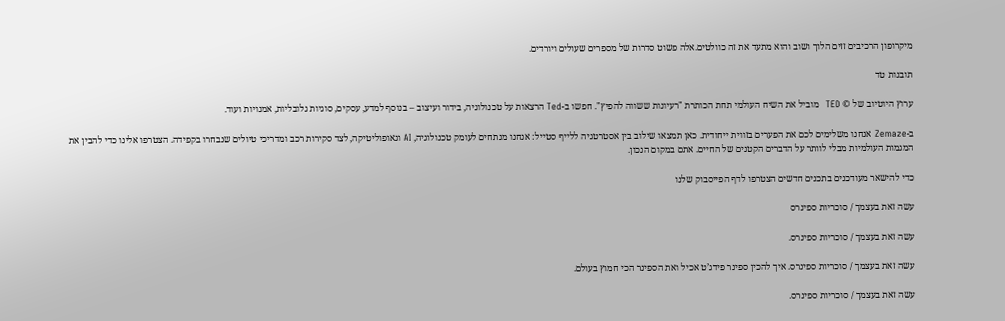מיקרופון הרכיבים זזים הלוך ושוב והוא מתעד את זה כוולטים.אלה פשוט סדרות של מספרים שעולים ויורדים.

תובנות טד

ערוץ היוטיוב של © TED  מוביל את השיח העולמי תחת הכותרת "רעיונות ששווה להפיץ". חפשו ב-Ted הרצאות על טכנולוגיה, בידור ועיצוב – בנוסף למדע, עסקים, סוגיות גלובליות, אמנויות ועוד.

ב-Zemaze אנחנו משלימים לכם את הפערים בזווית ייחודית. כאן תמצאו שילוב בין אסטרטגיה ללייף סטייל: אנחנו מנתחים לעומק טכנולוגיה, AI וגאופוליטיקה, לצד סקירות רכב ומדריכי טיולים שנבחרו בקפידה. הצטרפו אלינו כדי להבין את המגמות העולמיות מבלי לוותר על הדברים הקטנים של החיים. אתם במקום הנכון.

כדי להישאר מעודכנים בתכנים חדשים הצטרפו לדף הפייסבוק שלנו

עשה זאת בעצמך / סוכריות ספינרס

עשה זאת בעצמך / סוכריות ספינרס.

עשה זאת בעצמך / סוכריות ספינרס. איך להכין ספינר פידג’ט אכיל ואת הספינר הכי חמוץ בעולם.

עשה זאת בעצמך / סוכריות ספינרס.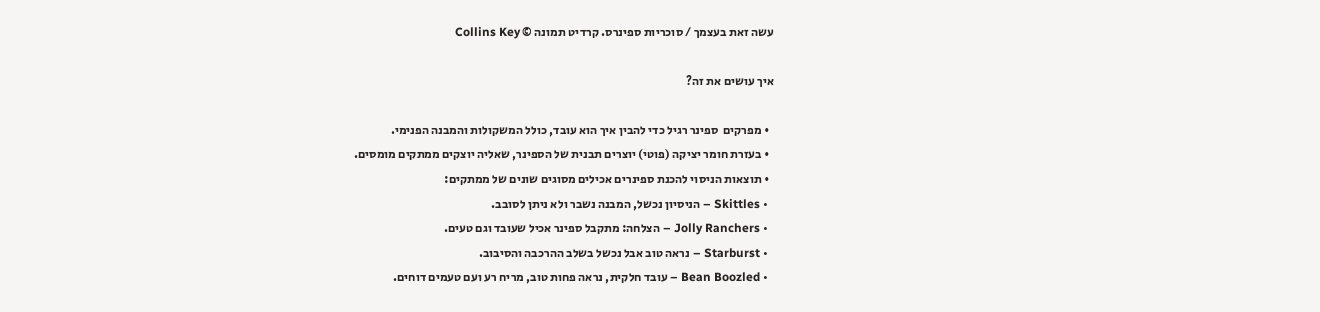עשה זאת בעצמך / סוכריות ספינרס. קרדיט תמונה © Collins Key

איך עושים את זה?

  • מפרקים  ספינר רגיל כדי להבין איך הוא עובד, כולל המשקולות והמבנה הפנימי.
  • בעזרת חומר יציקה (פוטי) יוצרים תבנית של הספינר, שאליה יוצקים ממתקים מומסים.
  • תוצאות הניסוי להכנת ספינרים אכילים מסוגים שונים של ממתקים:
  • Skittles – הניסיון נכשל, המבנה נשבר ולא ניתן לסובב.
  • Jolly Ranchers – הצלחה: מתקבל ספינר אכיל שעובד וגם טעים.
  • Starburst – נראה טוב אבל נכשל בשלב ההרכבה והסיבוב.
  • Bean Boozled – עובד חלקית, נראה פחות טוב, מריח רע ועם טעמים דוחים.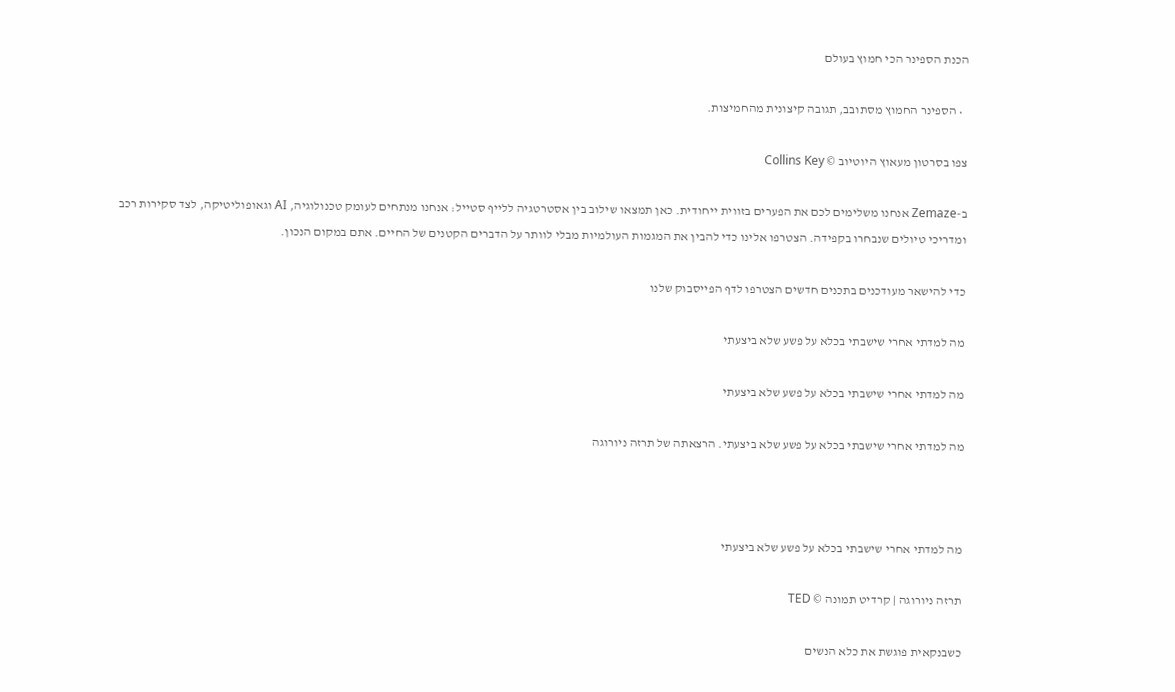הכנת הספינר הכי חמוץ בעולם

  • הספינר החמוץ מסתובב, תגובה קיצונית מהחמיצות.

צפו בסרטון מעאוץ היוטיוב © Collins Key

ב-Zemaze אנחנו משלימים לכם את הפערים בזווית ייחודית. כאן תמצאו שילוב בין אסטרטגיה ללייף סטייל: אנחנו מנתחים לעומק טכנולוגיה, AI וגאופוליטיקה, לצד סקירות רכב ומדריכי טיולים שנבחרו בקפידה. הצטרפו אלינו כדי להבין את המגמות העולמיות מבלי לוותר על הדברים הקטנים של החיים. אתם במקום הנכון.

כדי להישאר מעודכנים בתכנים חדשים הצטרפו לדף הפייסבוק שלנו

מה למדתי אחרי שישבתי בכלא על פשע שלא ביצעתי

מה למדתי אחרי שישבתי בכלא על פשע שלא ביצעתי

מה למדתי אחרי שישבתי בכלא על פשע שלא ביצעתי. הרצאתה של תרזה ניורוגה



מה למדתי אחרי שישבתי בכלא על פשע שלא ביצעתי

תרזה ניורוגה | קרדיט תמונה © TED

כשבנקאית פוגשת את כלא הנשים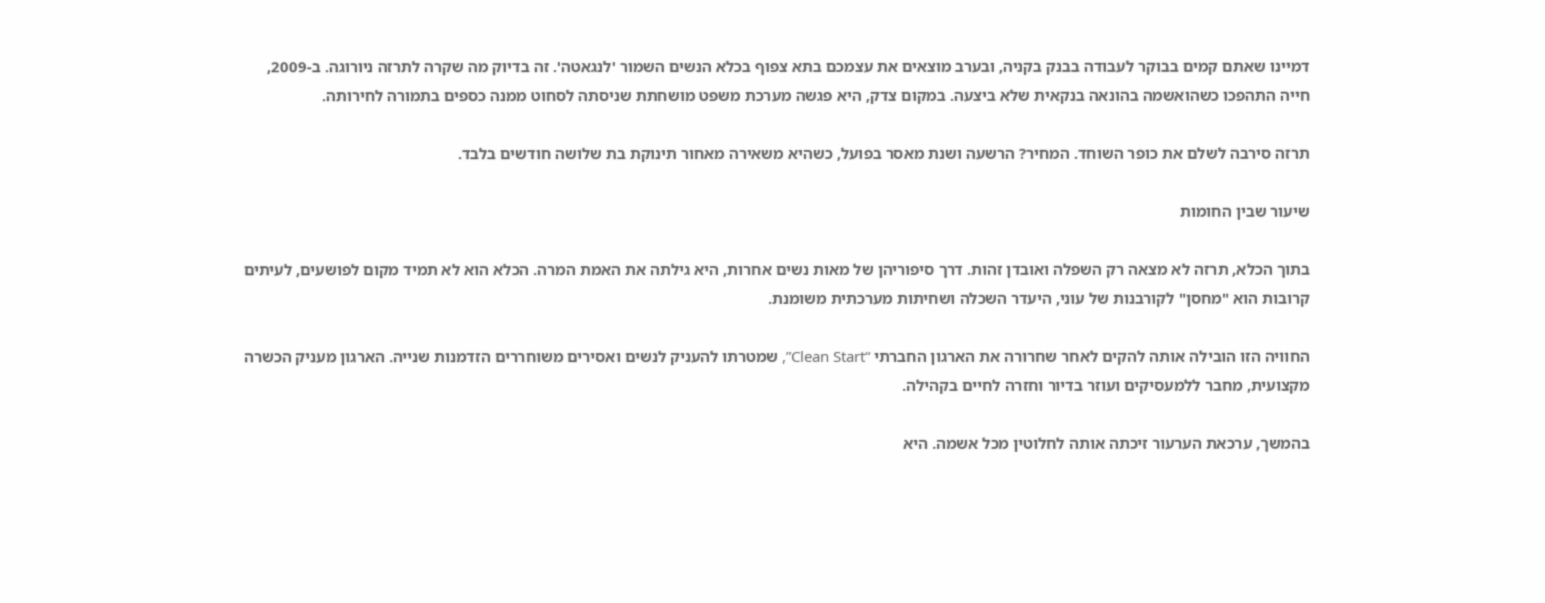דמיינו שאתם קמים בבוקר לעבודה בבנק בקניה, ובערב מוצאים את עצמכם בתא צפוף בכלא הנשים השמור 'לנגאטה'. זה בדיוק מה שקרה לתרזה ניורוגה. ב-2009, חייה התהפכו כשהואשמה בהונאה בנקאית שלא ביצעה. במקום צדק, היא פגשה מערכת משפט מושחתת שניסתה לסחוט ממנה כספים בתמורה לחירותה.

תרזה סירבה לשלם את כופר השוחד. המחיר? הרשעה ושנת מאסר בפועל, כשהיא משאירה מאחור תינוקת בת שלושה חודשים בלבד.

שיעור שבין החומות

בתוך הכלא, תרזה לא מצאה רק השפלה ואובדן זהות. דרך סיפוריהן של מאות נשים אחרות, היא גילתה את האמת המרה. הכלא הוא לא תמיד מקום לפושעים, לעיתים קרובות הוא "מחסן" לקורבנות של עוני, היעדר השכלה ושחיתות מערכתית משומנת.

החוויה הזו הובילה אותה להקים לאחר שחרורה את הארגון החברתי “Clean Start”, שמטרתו להעניק לנשים ואסירים משוחררים הזדמנות שנייה. הארגון מעניק הכשרה מקצועית, מחבר ללמעסיקים ועוזר בדיור וחזרה לחיים בקהילה.

בהמשך, ערכאת הערעור זיכתה אותה לחלוטין מכל אשמה. היא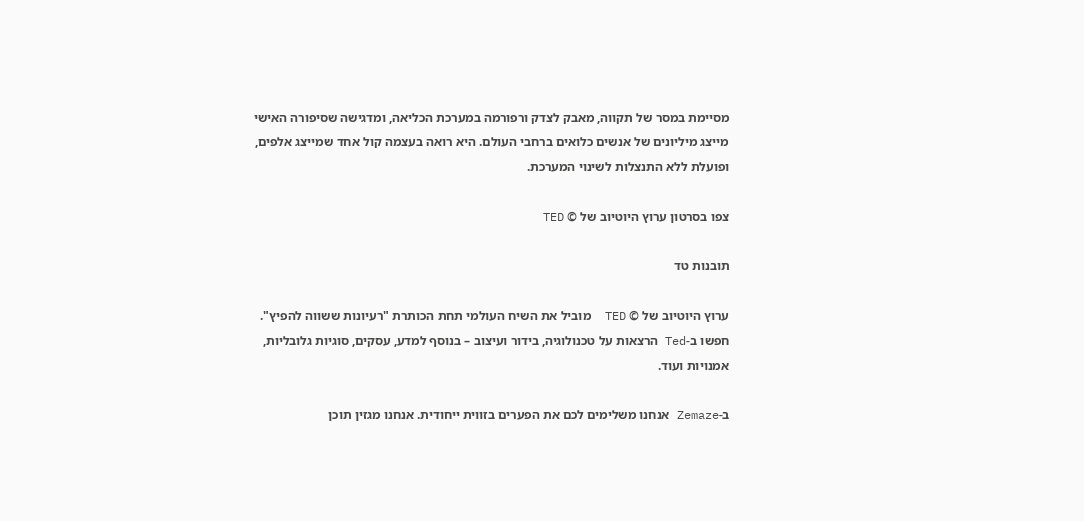מסיימת במסר של תקווה, מאבק לצדק ורפורמה במערכת הכליאה, ומדגישה שסיפורה האישי מייצג מיליונים של אנשים כלואים ברחבי העולם. היא רואה בעצמה קול אחד שמייצג אלפים, ופועלת ללא התנצלות לשינוי המערכת.

צפו בסרטון ערוץ היוטיוב של © TED

תובנות טד

ערוץ היוטיוב של © TED  מוביל את השיח העולמי תחת הכותרת "רעיונות ששווה להפיץ". חפשו ב-Ted הרצאות על טכנולוגיה, בידור ועיצוב – בנוסף למדע, עסקים, סוגיות גלובליות, אמנויות ועוד.

ב-Zemaze אנחנו משלימים לכם את הפערים בזווית ייחודית. אנחנו מגזין תוכן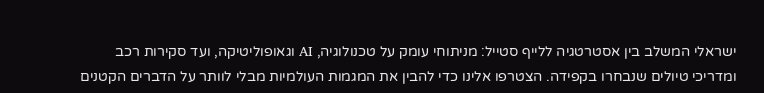ישראלי המשלב בין אסטרטגיה ללייף סטייל: מניתוחי עומק על טכנולוגיה, AI וגאופוליטיקה, ועד סקירות רכב ומדריכי טיולים שנבחרו בקפידה. הצטרפו אלינו כדי להבין את המגמות העולמיות מבלי לוותר על הדברים הקטנים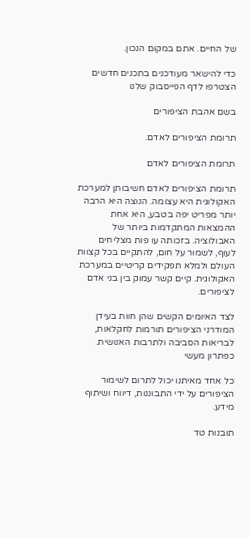של החיים. אתם במקום הנכון.

כדי להישאר מעודכנים בתכנים חדשים הצטרפו לדף הפייסבוק שלנו

בשם אהבת הציפורים

תרומת הציפורים לאדם.

תרומת הציפורים לאדם

תרומת הציפורים לאדם חשיבותן למערכת האקולוגית היא עצומה. הנוצה היא הרבה יותר מפריט יפה בטבע, היא אחת ההמצאות המתקדמות ביותר של האבולוציה. בזכותה עו פות מצליחים לעוף, לשמור על חום, להתקיים בכל קצוות העולם ולמלא תפקידים קריטיים במערכת האקולוגית. קיים קשר עמוק בין בני אדם לציפורים.

לצד האיומים הקשים שהן חוות בעידן המודרני הציפורים תורמות לחקלאות, לבריאות הסביבה ולתרבות האנושית. כפתרון מעשי

כל אחד מאיתנו יכול לתרום לשימור הציפורים על ידי התבוננות, דיווח ושיתוף מידע.

תובנות טד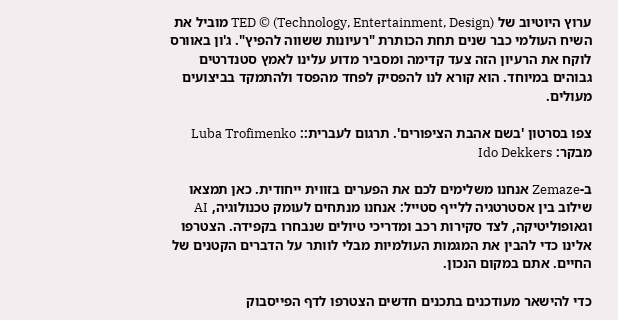ערוץ היוטיוב של TED © (Technology, Entertainment, Design) מוביל את השיח העולמי כבר שנים תחת הכותרת "רעיונות ששווה להפיץ". ג'ון באוורס לוקח את הרעיון הזה צעד קדימה ומסביר מדוע עלינו לאמץ סטנדרטים גבוהים במיוחד. הוא קורא לנו להפסיק לפחד מהפסד ולהתמקד בביצועים מעולים.

צפו בסרטון 'בשם אהבת הציפורים'. תרגום לעברית:: Luba Trofimenko מבקר: Ido Dekkers

ב-Zemaze אנחנו משלימים לכם את הפערים בזווית ייחודית. כאן תמצאו שילוב בין אסטרטגיה ללייף סטייל: אנחנו מנתחים לעומק טכנולוגיה, AI וגאופוליטיקה, לצד סקירות רכב ומדריכי טיולים שנבחרו בקפידה. הצטרפו אלינו כדי להבין את המגמות העולמיות מבלי לוותר על הדברים הקטנים של החיים. אתם במקום הנכון.

כדי להישאר מעודכנים בתכנים חדשים הצטרפו לדף הפייסבוק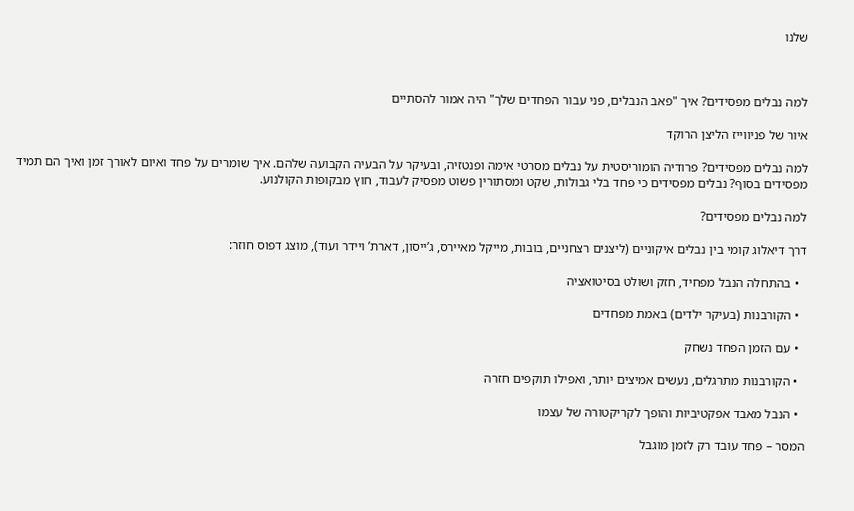שלנו



למה נבלים מפסידים? איך "פאב הנבלים, פני עבור הפחדים שלך" היה אמור להסתיים

איור של פניווייז הליצן הרוקד

למה נבלים מפסידים? פרודיה הומוריסטית על נבלים מסרטי אימה ופנטזיה, ובעיקר על הבעיה הקבועה שלהם. איך שומרים על פחד ואיום לאורך זמן ואיך הם תמיד מפסידים בסוף? נבלים מפסידים כי פחד בלי גבולות, שקט ומסתורין פשוט מפסיק לעבוד, חוץ מבקופות הקולנוע.

למה נבלים מפסידים?

דרך דיאלוג קומי בין נבלים איקוניים (ליצנים רצחניים, בובות, מייקל מאיירס, ג’ייסון, דארת’ ויידר ועוד), מוצג דפוס חוזר:

  • בהתחלה הנבל מפחיד, חזק ושולט בסיטואציה

  • הקורבנות (בעיקר ילדים) באמת מפחדים

  • עם הזמן הפחד נשחק

  • הקורבנות מתרגלים, נעשים אמיצים יותר, ואפילו תוקפים חזרה

  • הנבל מאבד אפקטיביות והופך לקריקטורה של עצמו

המסר – פחד עובד רק לזמן מוגבל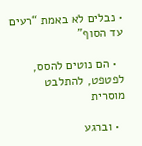• נבלים לא באמת “רעים עד הסוף”

  • הם נוטים להסס, לפטפט, להתלבט מוסרית

  • וברגע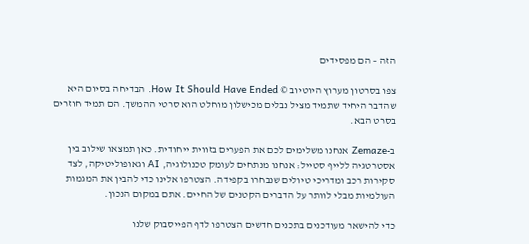הזה – הם מפסידים

צפו בסרטון מערוץ היוטיוב © How It Should Have Ended. הבדיחה בסיום היא שהדבר היחיד שתמיד מציל נבלים מכישלון מוחלט הוא סרטי ההמשך. הם תמיד חוזרים בסרט הבא.

ב-Zemaze אנחנו משלימים לכם את הפערים בזווית ייחודית. כאן תמצאו שילוב בין אסטרטגיה ללייף סטייל: אנחנו מנתחים לעומק טכנולוגיה, AI וגאופוליטיקה, לצד סקירות רכב ומדריכי טיולים שנבחרו בקפידה. הצטרפו אלינו כדי להבין את המגמות העולמיות מבלי לוותר על הדברים הקטנים של החיים. אתם במקום הנכון.

כדי להישאר מעודכנים בתכנים חדשים הצטרפו לדף הפייסבוק שלנו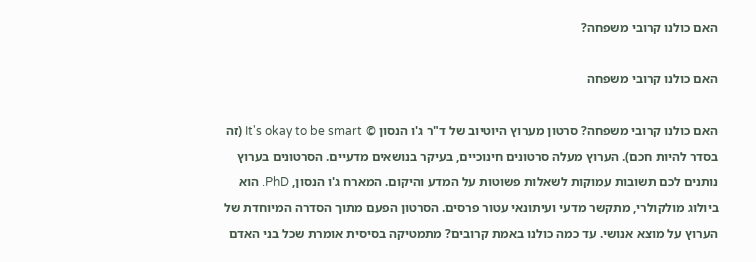האם כולנו קרובי משפחה?

האם כולנו קרובי משפחה

האם כולנו קרובי משפחה? סרטון מערוץ היוטיוב של ד"ר ג'ו הנסון © It's okay to be smart (זה בסדר להיות חכם). הערוץ מעלה סרטונים חינוכיים, בעיקר בנושאים מדעיים. הסרטונים בערוץ נותנים לכם תשובות עמוקות לשאלות פשוטות על המדע והיקום. המארח ג'ו הנסון, PhD. הוא ביולוג מולקולרי, מתקשר מדעי ועיתונאי עטור פרסים. הסרטון הפעם מתוך הסדרה המיוחדת של הערוץ על מוצא אנושי. עד כמה כולנו באמת קרובים? מתמטיקה בסיסית אומרת שכל בני האדם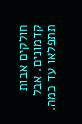חולקים אבות קדמונים. אבל תתפלאו עד כמה.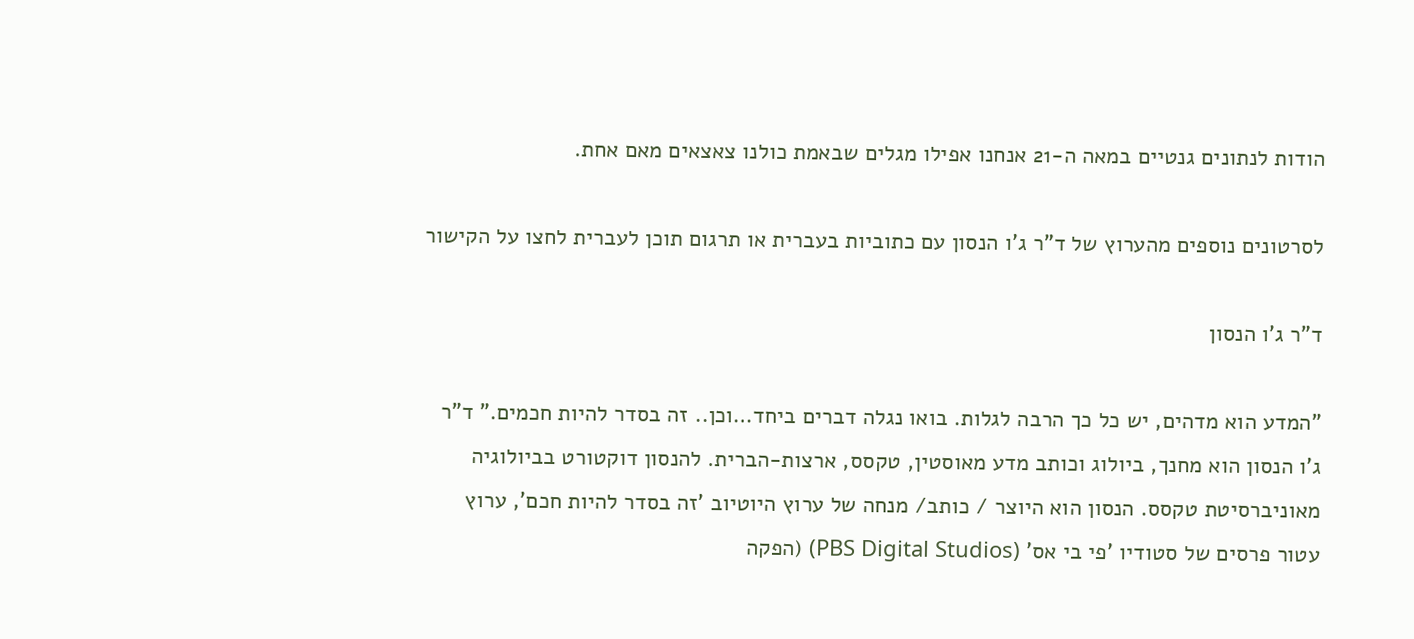הודות לנתונים גנטיים במאה ה-21 אנחנו אפילו מגלים שבאמת כולנו צאצאים מאם אחת.

לסרטונים נוספים מהערוץ של ד"ר ג'ו הנסון עם כתוביות בעברית או תרגום תוכן לעברית לחצו על הקישור

ד"ר ג'ו הנסון

"המדע הוא מדהים, יש כל כך הרבה לגלות. בואו נגלה דברים ביחד…וכן.. זה בסדר להיות חכמים." ד"ר ג'ו הנסון הוא מחנך, ביולוג וכותב מדע מאוסטין, טקסס, ארצות-הברית. להנסון דוקטורט בביולוגיה מאוניברסיטת טקסס. הנסון הוא היוצר / כותב/ מנחה של ערוץ היוטיוב 'זה בסדר להיות חכם', ערוץ עטור פרסים של סטודיו 'פי בי אס' (PBS Digital Studios) (הפקה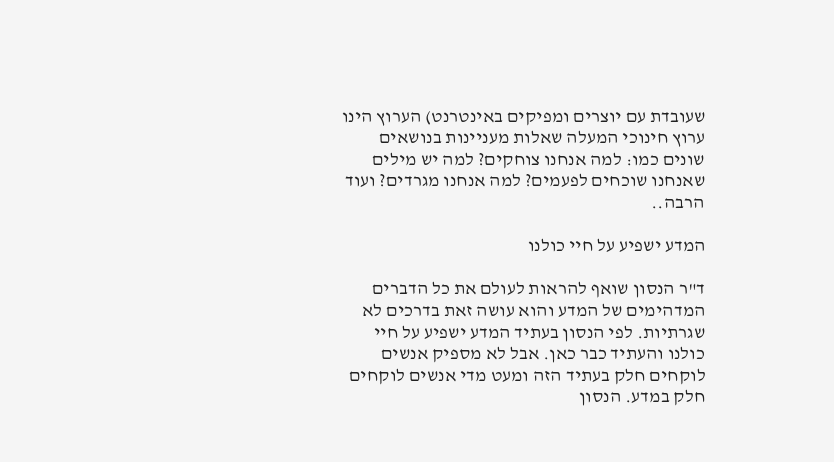שעובדת עם יוצרים ומפיקים באינטרנט) הערוץ הינו ערוץ חינוכי המעלה שאלות מעניינות בנושאים שונים כמו: למה אנחנו צוחקים? למה יש מילים שאנחנו שוכחים לפעמים? למה אנחנו מגרדים? ועוד הרבה..

המדע ישפיע על חיי כולנו

ד"ר הנסון שואף להראות לעולם את כל הדברים המדהימים של המדע והוא עושה זאת בדרכים לא שגרתיות. לפי הנסון בעתיד המדע ישפיע על חיי כולנו והעתיד כבר כאן. אבל לא מספיק אנשים לוקחים חלק בעתיד הזה ומעט מדי אנשים לוקחים חלק במדע. הנסון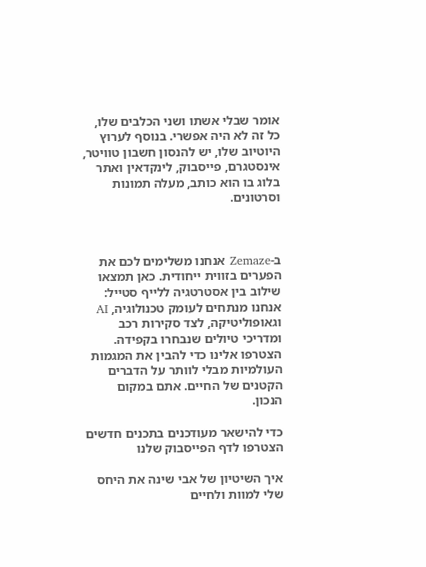אומר שבלי אשתו ושני הכלבים שלו, כל זה לא היה אפשרי. בנוסף לערוץ היוטיוב שלו, יש להנסון חשבון טוויטר, אינסטגרם, פייסבוק, לינקדאין ואתר בלוג בו הוא כותב, מעלה תמונות וסרטונים.



ב-Zemaze אנחנו משלימים לכם את הפערים בזווית ייחודית. כאן תמצאו שילוב בין אסטרטגיה ללייף סטייל: אנחנו מנתחים לעומק טכנולוגיה, AI וגאופוליטיקה, לצד סקירות רכב ומדריכי טיולים שנבחרו בקפידה. הצטרפו אלינו כדי להבין את המגמות העולמיות מבלי לוותר על הדברים הקטנים של החיים. אתם במקום הנכון.

כדי להישאר מעודכנים בתכנים חדשים הצטרפו לדף הפייסבוק שלנו

איך השיטיון של אבי שינה את היחס שלי למוות ולחיים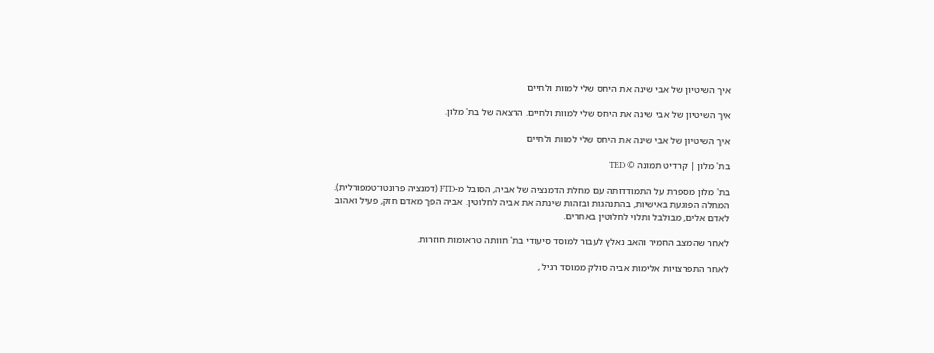איך השיטיון של אבי שינה את היחס שלי למוות ולחיים

איך השיטיון של אבי שינה את היחס שלי למוות ולחיים. הרצאה של בת' מלון.

איך השיטיון של אבי שינה את היחס שלי למוות ולחיים

בת' מלון | קרדיט תמונה © TED

בת' מלון מספרת על התמודדותה עם מחלת הדמנציה של אביה, הסובל מ-FTD (דמנציה פרונטו־טמפורלית). המחלה הפוגעת באישיות, בהתנהגות ובזהות שינתה את אביה לחלוטין. אביה הפך מאדם חזק, פעיל ואהוב לאדם אלים, מבולבל ותלוי לחלוטין באחרים.

לאחר שהמצב החמיר והאב נאלץ לעבור למוסד סיעודי בת' חוותה טראומות חוזרות.

לאחר התפרצויות אלימות אביה סולק ממוסד רגיל ,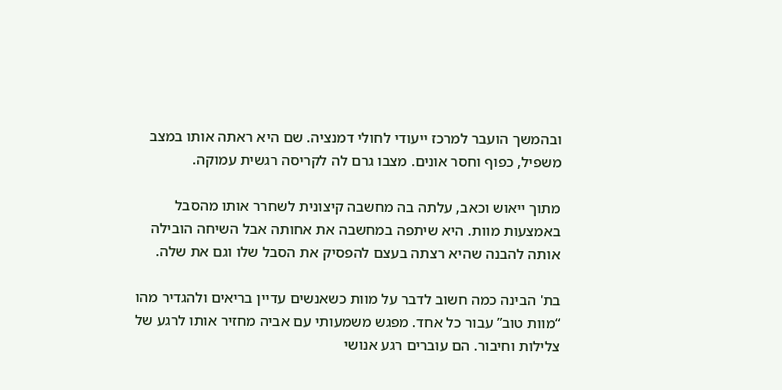ובהמשך הועבר למרכז ייעודי לחולי דמנציה. שם היא ראתה אותו במצב משפיל, כפוף וחסר אונים. מצבו גרם לה לקריסה רגשית עמוקה.

מתוך ייאוש וכאב, עלתה בה מחשבה קיצונית לשחרר אותו מהסבל באמצעות מוות. היא שיתפה במחשבה את אחותה אבל השיחה הובילה אותה להבנה שהיא רצתה בעצם להפסיק את הסבל שלו וגם את שלה.

בת' הבינה כמה חשוב לדבר על מוות כשאנשים עדיין בריאים ולהגדיר מהו “מוות טוב” עבור כל אחד. מפגש משמעותי עם אביה מחזיר אותו לרגע של צלילות וחיבור. הם עוברים רגע אנושי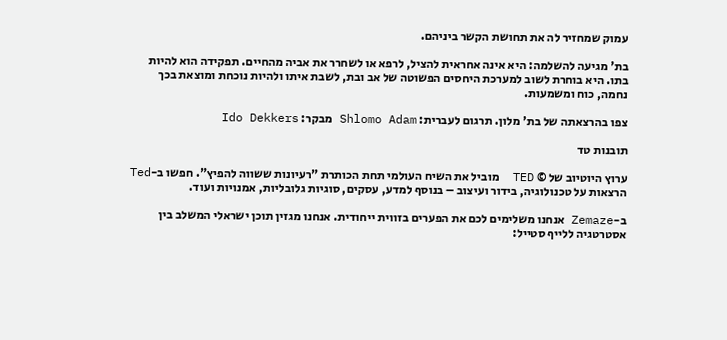עמוק שמחזיר לה את תחושת הקשר ביניהם.

בת' מגיעה להשלמה: היא אינה אחראית להציל, לרפא או לשחרר את אביה מהחיים. תפקידה הוא להיות בתו. היא בוחרת לשוב למערכת היחסים הפשוטה של אב ובת, לשבת איתו ולהיות נוכחת ומוצאת בכך נחמה, כוח ומשמעות.

צפו בהרצאתה של בת' מלון. תרגום לעברית: Shlomo Adam מבקר: Ido Dekkers

תובנות טד

ערוץ היוטיוב של © TED  מוביל את השיח העולמי תחת הכותרת "רעיונות ששווה להפיץ". חפשו ב-Ted הרצאות על טכנולוגיה, בידור ועיצוב – בנוסף למדע, עסקים, סוגיות גלובליות, אמנויות ועוד.

ב-Zemaze אנחנו משלימים לכם את הפערים בזווית ייחודית. אנחנו מגזין תוכן ישראלי המשלב בין אסטרטגיה ללייף סטייל: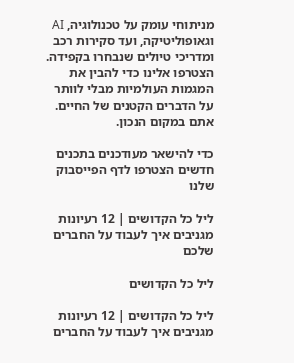מניתוחי עומק על טכנולוגיה, AI וגאופוליטיקה, ועד סקירות רכב ומדריכי טיולים שנבחרו בקפידה. הצטרפו אלינו כדי להבין את המגמות העולמיות מבלי לוותר על הדברים הקטנים של החיים. אתם במקום הנכון.

כדי להישאר מעודכנים בתכנים חדשים הצטרפו לדף הפייסבוק שלנו

ליל כל הקדושים | 12 רעיונות מגניבים איך לעבוד על החברים שלכם

ליל כל הקדושים

ליל כל הקדושים | 12 רעיונות מגניבים איך לעבוד על החברים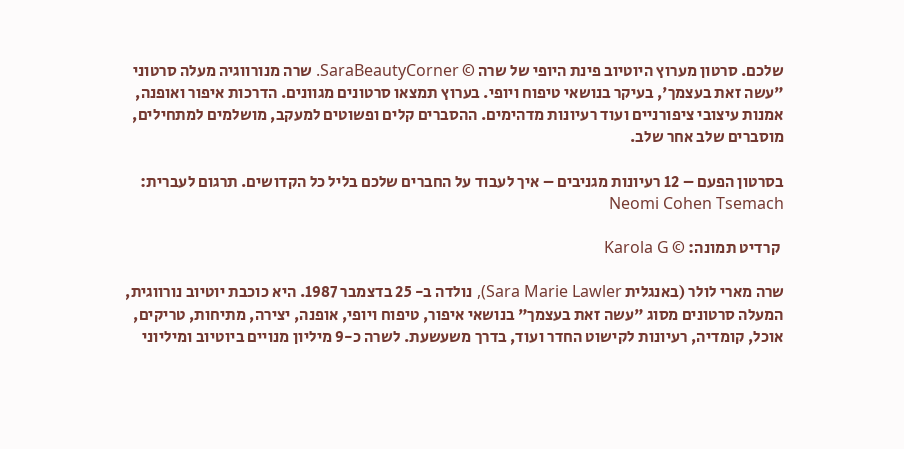שלכם. סרטון מערוץ היוטיוב פינת היופי של שרה © SaraBeautyCorner. שרה מנורווגיה מעלה סרטוני "עשה זאת בעצמך', בעיקר בנושאי טיפוח ויופי. בערוץ תמצאו סרטונים מגוונים. הדרכות איפור ואופנה, אמנות עיצובי ציפורניים ועוד רעיונות מדהימים. ההסברים קלים ופשוטים למעקב, מושלמים למתחילים, מוסברים שלב אחר שלב.

בסרטון הפעם – 12 רעיונות מגניבים – איך לעבוד על החברים שלכם בליל כל הקדושים. תרגום לעברית: Neomi Cohen Tsemach

 קרדיט תמונה: © Karola G

שרה מארי לולר (באנגלית Sara Marie Lawler), נולדה ב- 25 בדצמבר 1987. היא כוכבת יוטיוב נורווגית, המעלה סרטונים מסוג "עשה זאת בעצמך" בנושאי איפור, טיפוח ויופי, אופנה, יצירה, מתיחות, טריקים, אוכל, קומדיה, רעיונות לקישוט החדר ועוד, בדרך משעשעת. לשרה כ-9 מיליון מנויים ביוטיוב ומיליוני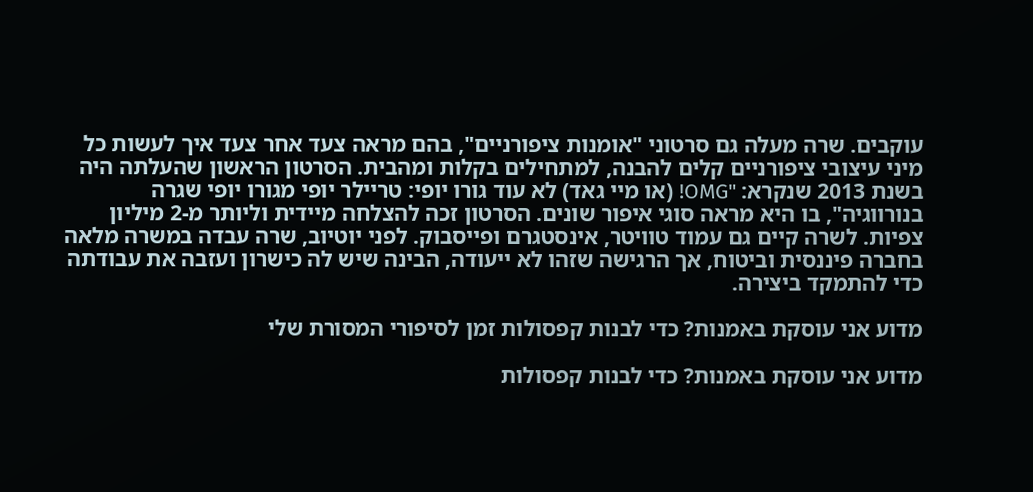עוקבים. שרה מעלה גם סרטוני "אומנות ציפורניים", בהם מראה צעד אחר צעד איך לעשות כל מיני עיצובי ציפורניים קלים להבנה, למתחילים בקלות ומהבית. הסרטון הראשון שהעלתה היה בשנת 2013 שנקרא: "OMG! (או מיי גאד) לא עוד גורו יופי: טריילר יופי מגורו יופי שגרה בנורווגיה", בו היא מראה סוגי איפור שונים. הסרטון זכה להצלחה מיידית וליותר מ-2 מיליון צפיות. לשרה קיים גם עמוד טוויטר, אינסטגרם ופייסבוק. לפני יוטיוב, שרה עבדה במשרה מלאה בחברה פיננסית וביטוח, אך הרגישה שזהו לא ייעודה, הבינה שיש לה כישרון ועזבה את עבודתה כדי להתמקד ביצירה.

מדוע אני עוסקת באמנות? כדי לבנות קפסולות זמן לסיפורי המסורת שלי

מדוע אני עוסקת באמנות? כדי לבנות קפסולות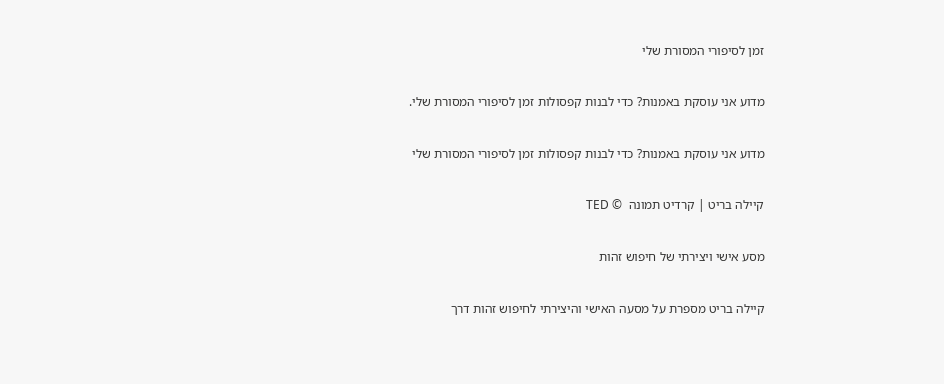זמן לסיפורי המסורת שלי

מדוע אני עוסקת באמנות? כדי לבנות קפסולות זמן לסיפורי המסורת שלי.

מדוע אני עוסקת באמנות? כדי לבנות קפסולות זמן לסיפורי המסורת שלי

קיילה בריט | קרדיט תמונה  © TED

מסע אישי ויצירתי של חיפוש זהות

קיילה בריט מספרת על מסעה האישי והיצירתי לחיפוש זהות דרך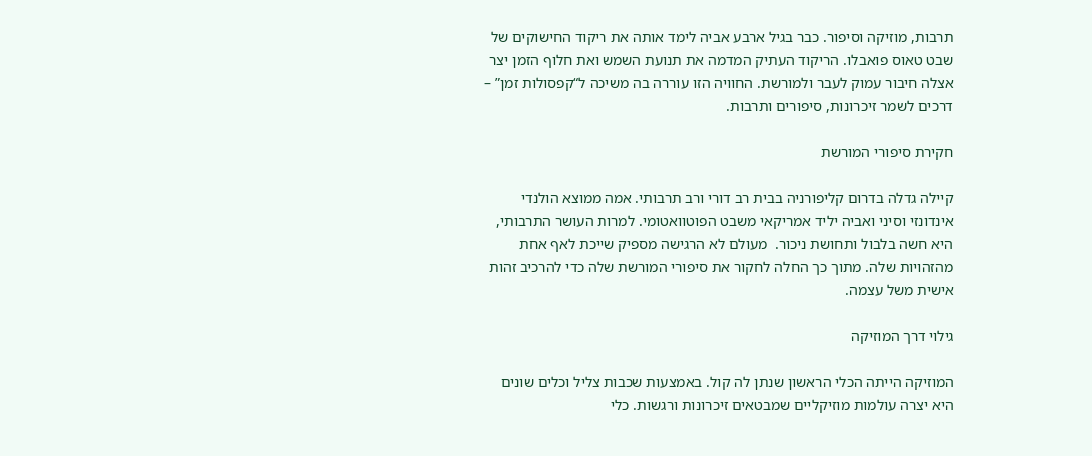תרבות, מוזיקה וסיפור. כבר בגיל ארבע אביה לימד אותה את ריקוד החישוקים של שבט טאוס פואבלו. הריקוד העתיק המדמה את תנועת השמש ואת חלוף הזמן יצר אצלה חיבור עמוק לעבר ולמורשת. החוויה הזו עוררה בה משיכה ל“קפסולות זמן” –  דרכים לשמר זיכרונות, סיפורים ותרבות.

חקירת סיפורי המורשת

קיילה גדלה בדרום קליפורניה בבית רב דורי ורב תרבותי. אמה ממוצא הולנדי אינדונזי וסיני ואביה יליד אמריקאי משבט הפוטוואטומי. למרות העושר התרבותי, היא חשה בלבול ותחושת ניכור.  מעולם לא הרגישה מספיק שייכת לאף אחת מהזהויות שלה. מתוך כך החלה לחקור את סיפורי המורשת שלה כדי להרכיב זהות אישית משל עצמה.

גילוי דרך המוזיקה

המוזיקה הייתה הכלי הראשון שנתן לה קול. באמצעות שכבות צליל וכלים שונים היא יצרה עולמות מוזיקליים שמבטאים זיכרונות ורגשות. כלי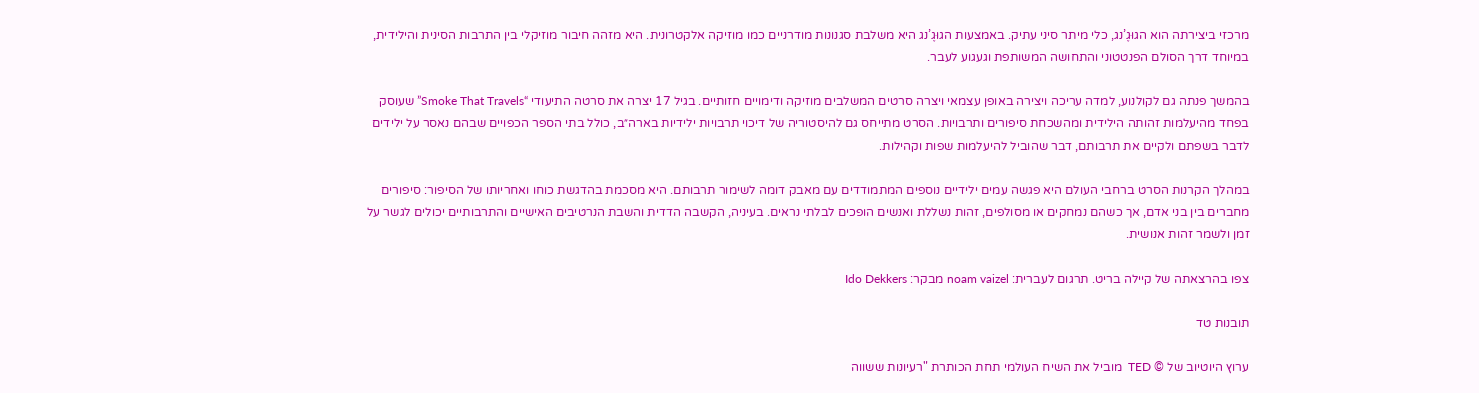מרכזי ביצירתה הוא הגוּגֶ’נג, כלי מיתר סיני עתיק. באמצעות הגוּגֶ’נג היא משלבת סגנונות מודרניים כמו מוזיקה אלקטרונית. היא מזהה חיבור מוזיקלי בין התרבות הסינית והילידית, במיוחד דרך הסולם הפנטטוני והתחושה המשותפת וגעגוע לעבר.

בהמשך פנתה גם לקולנוע, למדה עריכה ויצירה באופן עצמאי ויצרה סרטים המשלבים מוזיקה ודימויים חזותיים. בגיל 17 יצרה את סרטה התיעודי “Smoke That Travels” שעוסק בפחד מהיעלמות זהותה הילידית ומהשכחת סיפורים ותרבויות. הסרט מתייחס גם להיסטוריה של דיכוי תרבויות ילידיות בארה״ב, כולל בתי הספר הכפויים שבהם נאסר על ילידים לדבר בשפתם ולקיים את תרבותם, דבר שהוביל להיעלמות שפות וקהילות.

במהלך הקרנות הסרט ברחבי העולם היא פגשה עמים ילידיים נוספים המתמודדים עם מאבק דומה לשימור תרבותם. היא מסכמת בהדגשת כוחו ואחריותו של הסיפור: סיפורים מחברים בין בני אדם, אך כשהם נמחקים או מסולפים, זהות נשללת ואנשים הופכים לבלתי נראים. בעיניה, הקשבה הדדית והשבת הנרטיבים האישיים והתרבותיים יכולים לגשר על זמן ולשמר זהות אנושית.

צפו בהרצאתה של קיילה בריט. תרגום לעברית: noam vaizel מבקר: Ido Dekkers

תובנות טד

ערוץ היוטיוב של © TED  מוביל את השיח העולמי תחת הכותרת "רעיונות ששווה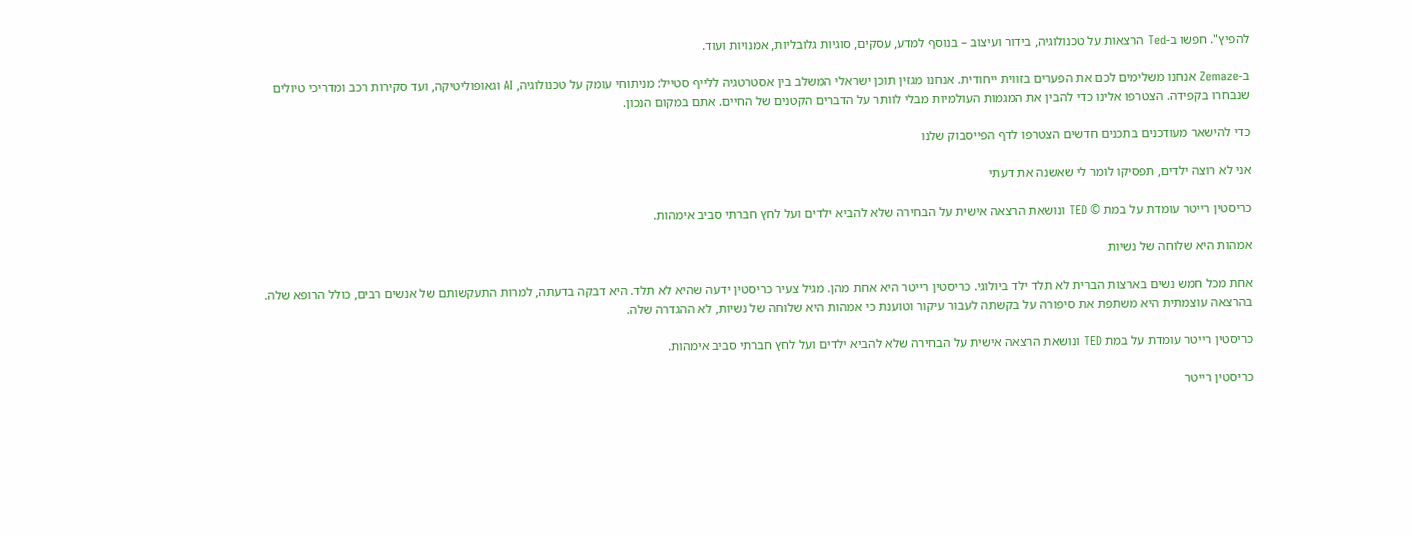להפיץ". חפשו ב-Ted הרצאות על טכנולוגיה, בידור ועיצוב – בנוסף למדע, עסקים, סוגיות גלובליות, אמנויות ועוד.

ב-Zemaze אנחנו משלימים לכם את הפערים בזווית ייחודית. אנחנו מגזין תוכן ישראלי המשלב בין אסטרטגיה ללייף סטייל: מניתוחי עומק על טכנולוגיה, AI וגאופוליטיקה, ועד סקירות רכב ומדריכי טיולים שנבחרו בקפידה. הצטרפו אלינו כדי להבין את המגמות העולמיות מבלי לוותר על הדברים הקטנים של החיים. אתם במקום הנכון.

כדי להישאר מעודכנים בתכנים חדשים הצטרפו לדף הפייסבוק שלנו

אני לא רוצה ילדים, תפסיקו לומר לי שאשנה את דעתי

כריסטין רייטר עומדת על במת © TED ונושאת הרצאה אישית על הבחירה שלא להביא ילדים ועל לחץ חברתי סביב אימהות.

אמהות היא שלוחה של נשיות

אחת מכל חמש נשים בארצות הברית לא תלד ילד ביולוגי. כריסטין רייטר היא אחת מהן. מגיל צעיר כריסטין ידעה שהיא לא תלד. היא דבקה בדעתה, למרות התעקשותם של אנשים רבים, כולל הרופא שלה. בהרצאה עוצמתית היא משתפת את סיפורה על בקשתה לעבור עיקור וטוענת כי אמהות היא שלוחה של נשיות, לא ההגדרה שלה.

כריסטין רייטר עומדת על במת TED ונושאת הרצאה אישית על הבחירה שלא להביא ילדים ועל לחץ חברתי סביב אימהות.

כריסטין רייטר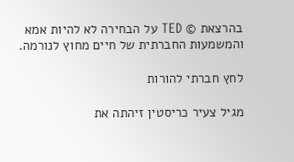בהרצאת © TED על הבחירה לא להיות אמא והמשמעות החברתית של חיים מחוץ לנורמה.

לחץ חברתי להורות

מגיל צעיר כריסטין זיהתה את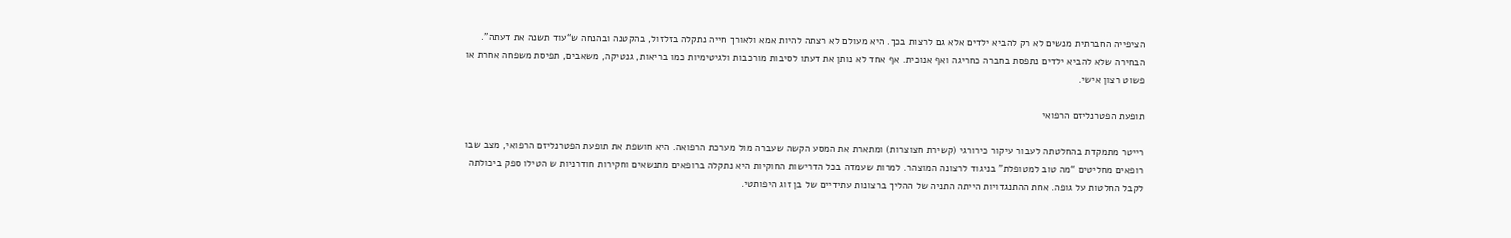הציפייה החברתית מנשים לא רק להביא ילדים אלא גם לרצות בכך. היא מעולם לא רצתה להיות אמא ולאורך חייה נתקלה בזלזול, בהקטנה ובהנחה ש“עוד תשנה את דעתה”. הבחירה שלא להביא ילדים נתפסת בחברה כחריגה ואף אנוכית. אף אחד לא נותן את דעתו לסיבות מורכבות ולגיטימיות כמו בריאות, גנטיקה, משאבים, תפיסת משפחה אחרת או פשוט רצון אישי.

תופעת הפטרנליזם הרפואי

רייטר מתמקדת בהחלטתה לעבור עיקור כירורגי (קשירת חצוצרות) ומתארת את המסע הקשה שעברה מול מערכת הרפואה. היא חושפת את תופעת הפטרנליזם הרפואי, מצב שבו רופאים מחליטים “מה טוב למטופלת” בניגוד לרצונה המוצהר. למרות שעמדה בכל הדרישות החוקיות היא נתקלה ברופאים מתנשאים וחקירות חודרניות ש הטילו ספק ביכולתה לקבל החלטות על גופה. אחת ההתנגדויות הייתה התניה של ההליך ברצונות עתידיים של בן זוג היפותטי.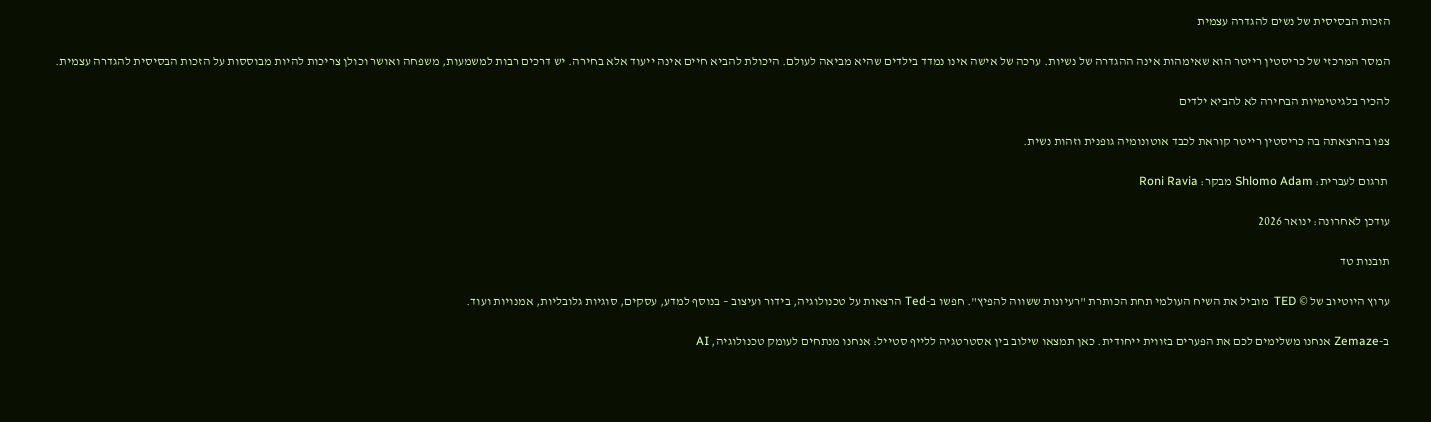הזכות הבסיסית של נשים להגדרה עצמית

המסר המרכזי של כריסטין רייטר הוא שאימהות אינה ההגדרה של נשיות. ערכה של אישה אינו נמדד בילדים שהיא מביאה לעולם. היכולת להביא חיים אינה ייעוד אלא בחירה. יש דרכים רבות למשמעות, משפחה ואושר וכולן צריכות להיות מבוססות על הזכות הבסיסית להגדרה עצמית.

להכיר בלגיטימיות הבחירה לא להביא ילדים

צפו בהרצאתה בה כריסטין רייטר קוראת לכבד אוטונומיה גופנית וזהות נשית.

 תרגום לעברית: Shlomo Adam מבקר: Roni Ravia

עודכן לאחרונה: ינואר 2026

תובנות טד

ערוץ היוטיוב של © TED  מוביל את השיח העולמי תחת הכותרת "רעיונות ששווה להפיץ". חפשו ב-Ted הרצאות על טכנולוגיה, בידור ועיצוב – בנוסף למדע, עסקים, סוגיות גלובליות, אמנויות ועוד.

ב-Zemaze אנחנו משלימים לכם את הפערים בזווית ייחודית. כאן תמצאו שילוב בין אסטרטגיה ללייף סטייל: אנחנו מנתחים לעומק טכנולוגיה, AI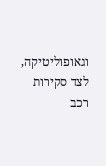וגאופוליטיקה, לצד סקירות רכב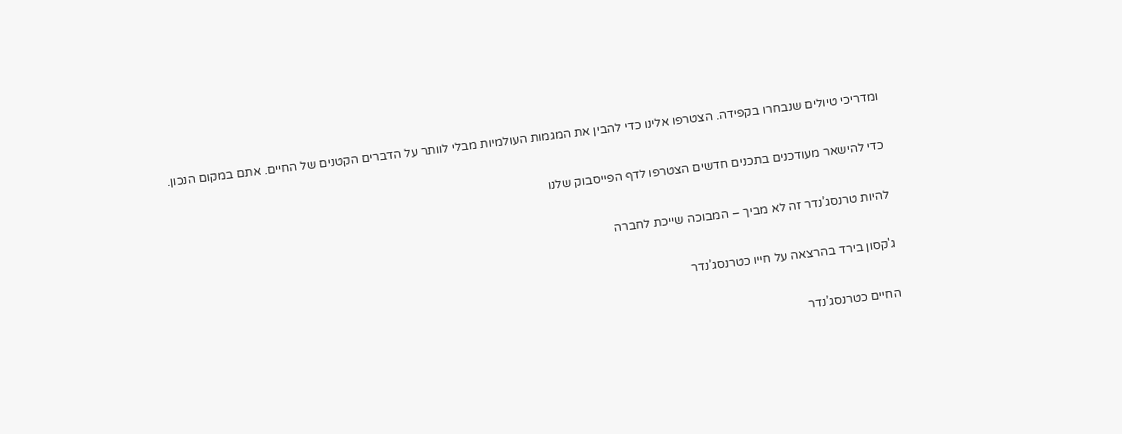ומדריכי טיולים שנבחרו בקפידה. הצטרפו אלינו כדי להבין את המגמות העולמיות מבלי לוותר על הדברים הקטנים של החיים. אתם במקום הנכון.

כדי להישאר מעודכנים בתכנים חדשים הצטרפו לדף הפייסבוק שלנו

להיות טרנסג’נדר זה לא מביך – המבוכה שייכת לחברה

ג'קסון בירד בהרצאה על חייו כטרנסג’נדר

החיים כטרנסג’נדר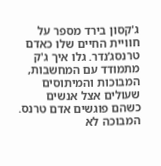ג'קסון בירד מספר על חוויית החיים שלו כאדם טרנסג’נדר. גלו איך ג'ק מתמודד עם המחשבות, המבוכות והמיתוסים שעולים אצל אנשים כשהם פוגשים אדם טרנס. המבוכה לא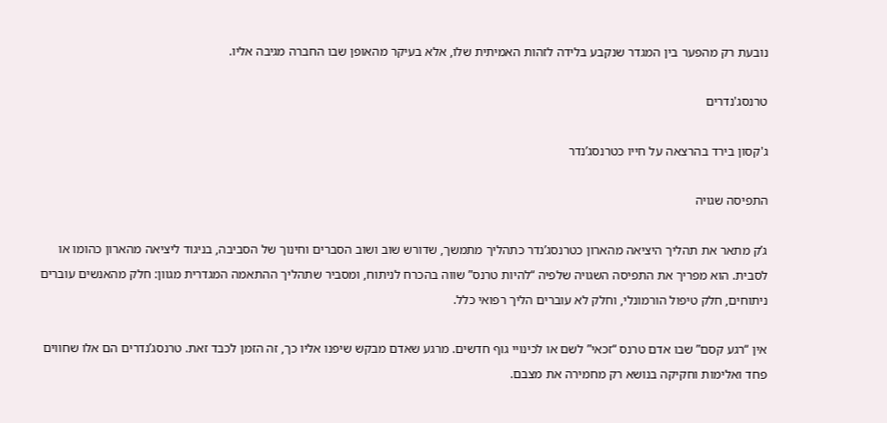נובעת רק מהפער בין המגדר שנקבע בלידה לזהות האמיתית שלו, אלא בעיקר מהאופן שבו החברה מגיבה אליו.

טרנסג'נדרים

ג'קסון בירד בהרצאה על חייו כטרנסג’נדר

התפיסה שגויה

ג’ק מתאר את תהליך היציאה מהארון כטרנסג’נדר כתהליך מתמשך, שדורש שוב ושוב הסברים וחינוך של הסביבה, בניגוד ליציאה מהארון כהומו או לסבית. הוא מפריך את התפיסה השגויה שלפיה “להיות טרנס” שווה בהכרח לניתוח, ומסביר שתהליך ההתאמה המגדרית מגוון: חלק מהאנשים עוברים ניתוחים, חלק טיפול הורמונלי, וחלק לא עוברים הליך רפואי כלל.

אין “רגע קסם” שבו אדם טרנס “זכאי” לשם או לכינויי גוף חדשים. מרגע שאדם מבקש שיפנו אליו כך, זה הזמן לכבד זאת. טרנסג’נדרים הם אלו שחווים פחד ואלימות וחקיקה בנושא רק מחמירה את מצבם.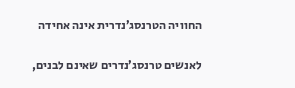החוויה הטרנסג’נדרית אינה אחידה

לאנשים טרנסג’נדרים שאינם לבנים,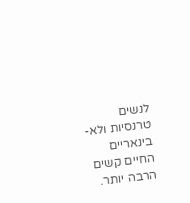לנשים טרנסיות ולא-בינאריים החיים קשים הרבה יותר.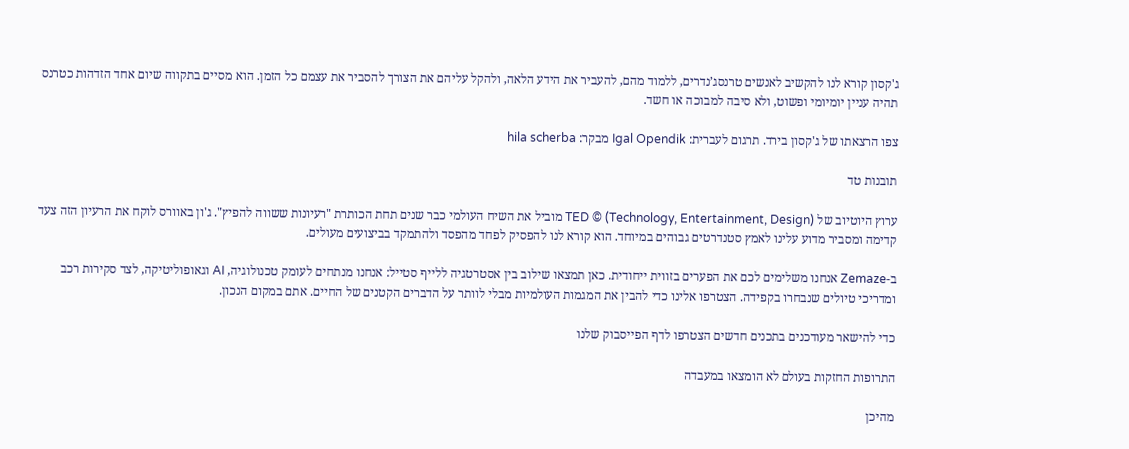ג'קסון קורא לנו להקשיב לאנשים טרנסג’נדרים, ללמוד מהם, להעביר את הידע הלאה, ולהקל עליהם את הצורך להסביר את עצמם כל הזמן. הוא מסיים בתקווה שיום אחד הזדהות כטרנס תהיה עניין יומיומי ופשוט, ולא סיבה למבוכה או חשד.

צפו הרצאתו של ג'קסון בירד. תרגום לעברית: Igal Opendik מבקר: hila scherba

תובנות טד

ערוץ היוטיוב של TED © (Technology, Entertainment, Design) מוביל את השיח העולמי כבר שנים תחת הכותרת "רעיונות ששווה להפיץ". ג'ון באוורס לוקח את הרעיון הזה צעד קדימה ומסביר מדוע עלינו לאמץ סטנדרטים גבוהים במיוחד. הוא קורא לנו להפסיק לפחד מהפסד ולהתמקד בביצועים מעולים.

ב-Zemaze אנחנו משלימים לכם את הפערים בזווית ייחודית. כאן תמצאו שילוב בין אסטרטגיה ללייף סטייל: אנחנו מנתחים לעומק טכנולוגיה, AI וגאופוליטיקה, לצד סקירות רכב ומדריכי טיולים שנבחרו בקפידה. הצטרפו אלינו כדי להבין את המגמות העולמיות מבלי לוותר על הדברים הקטנים של החיים. אתם במקום הנכון.

כדי להישאר מעודכנים בתכנים חדשים הצטרפו לדף הפייסבוק שלנו

התרופות החזקות בעולם לא הומצאו במעבדה

מהיכן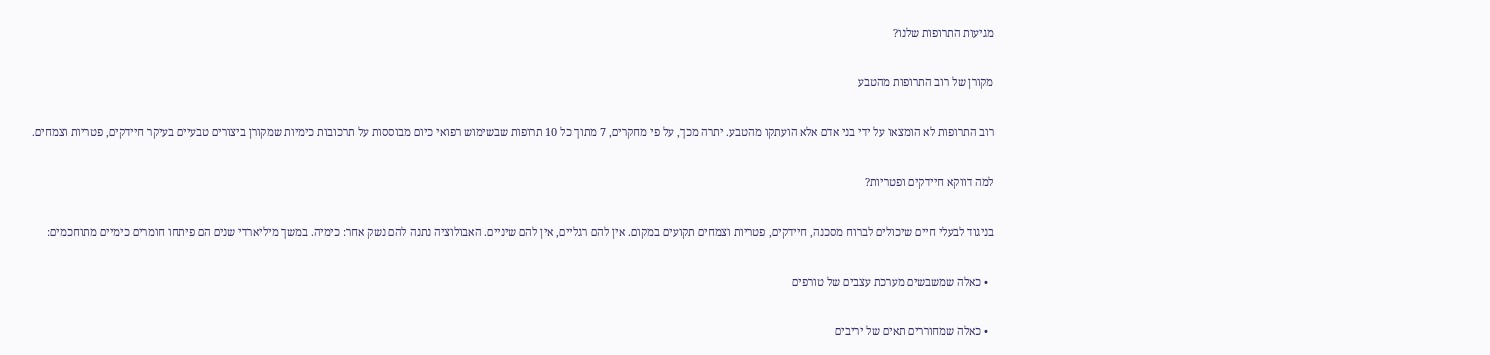מגיעות התרופות שלנו?

מקורן של רוב התרופות מהטבע

רוב התרופות לא הומצאו על ידי בני אדם אלא הועתקו מהטבע. יתרה מכך, על פי מחקרים, 7 מתוך כל 10 תרופות שבשימוש רפואי כיום מבוססות על תרכובות כימיות שמקורן ביצורים טבעיים בעיקר חיידקים, פטריות וצמחים.

למה דווקא חיידקים ופטריות?

בניגוד לבעלי חיים שיכולים לברוח מסכנה, חיידקים, פטריות וצמחים תקועים במקום. אין להם רגליים, אין להם שיניים. האבולוציה נתנה להם נשק אחר: כימיה. במשך מיליארדי שנים הם פיתחו חומרים כימיים מתוחכמים:

  • כאלה שמשבשים מערכת עצבים של טורפים

  • כאלה שמחוררים תאים של יריבים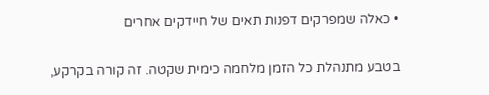• כאלה שמפרקים דפנות תאים של חיידקים אחרים

בטבע מתנהלת כל הזמן מלחמה כימית שקטה. זה קורה בקרקע,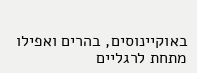באוקיינוסים, בהרים ואפילו מתחת לרגליים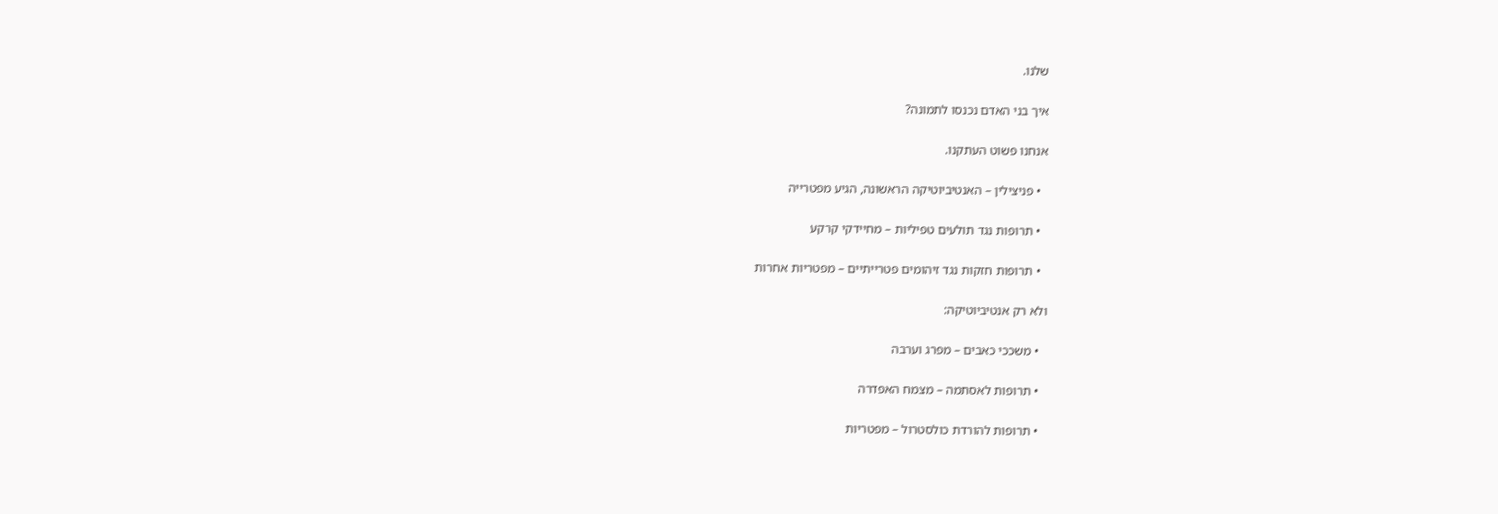שלנו.

איך בני האדם נכנסו לתמונה?

אנחנו פשוט העתקנו.

  • פניצילין – האנטיביוטיקה הראשונה, הגיע מפטרייה

  • תרופות נגד תולעים טפיליות – מחיידקי קרקע

  • תרופות חזקות נגד זיהומים פטרייתיים – מפטריות אחרות

ולא רק אנטיביוטיקה:

  • משככי כאבים – מפרג וערבה

  • תרופות לאסתמה – מצמח האפדרה

  • תרופות להורדת כולסטרול – מפטריות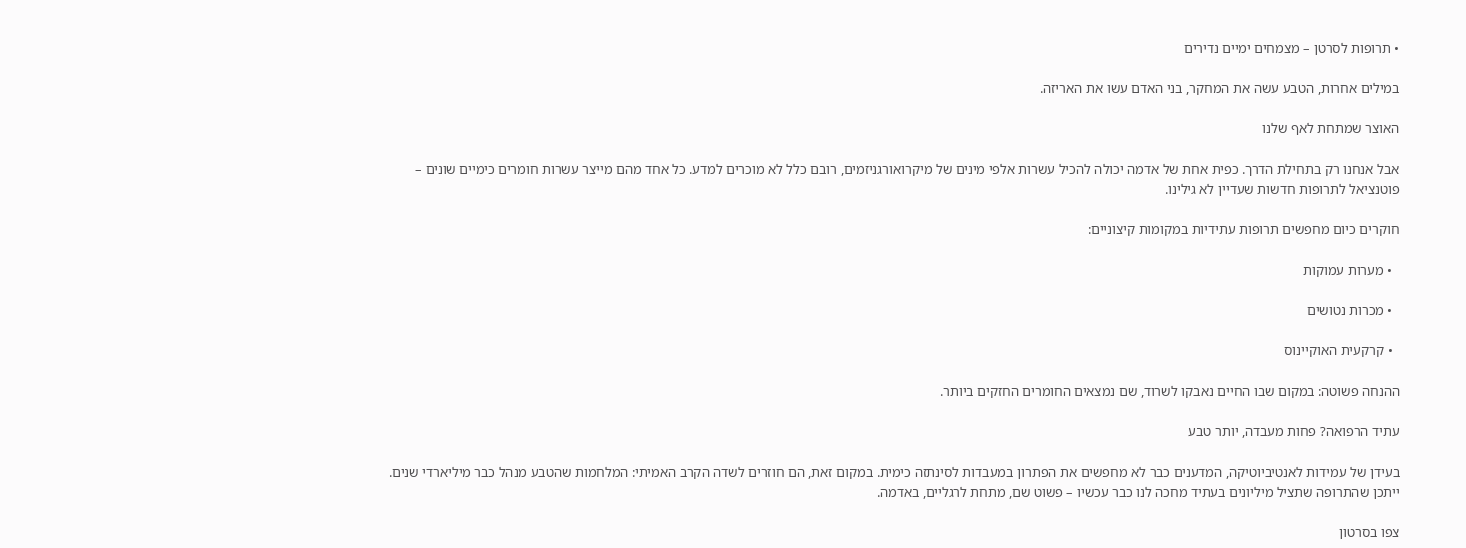• תרופות לסרטן – מצמחים ימיים נדירים

במילים אחרות, הטבע עשה את המחקר, בני האדם עשו את האריזה.

האוצר שמתחת לאף שלנו

אבל אנחנו רק בתחילת הדרך. כפית אחת של אדמה יכולה להכיל עשרות אלפי מינים של מיקרואורגניזמים, רובם כלל לא מוכרים למדע. כל אחד מהם מייצר עשרות חומרים כימיים שונים – פוטנציאל לתרופות חדשות שעדיין לא גילינו.

חוקרים כיום מחפשים תרופות עתידיות במקומות קיצוניים:

  • מערות עמוקות

  • מכרות נטושים

  • קרקעית האוקיינוס

ההנחה פשוטה: במקום שבו החיים נאבקו לשרוד, שם נמצאים החומרים החזקים ביותר.

עתיד הרפואה? פחות מעבדה, יותר טבע

בעידן של עמידות לאנטיביוטיקה, המדענים כבר לא מחפשים את הפתרון במעבדות לסינתזה כימית. במקום זאת, הם חוזרים לשדה הקרב האמיתי: המלחמות שהטבע מנהל כבר מיליארדי שנים. ייתכן שהתרופה שתציל מיליונים בעתיד מחכה לנו כבר עכשיו – פשוט שם, מתחת לרגליים, באדמה.

צפו בסרטון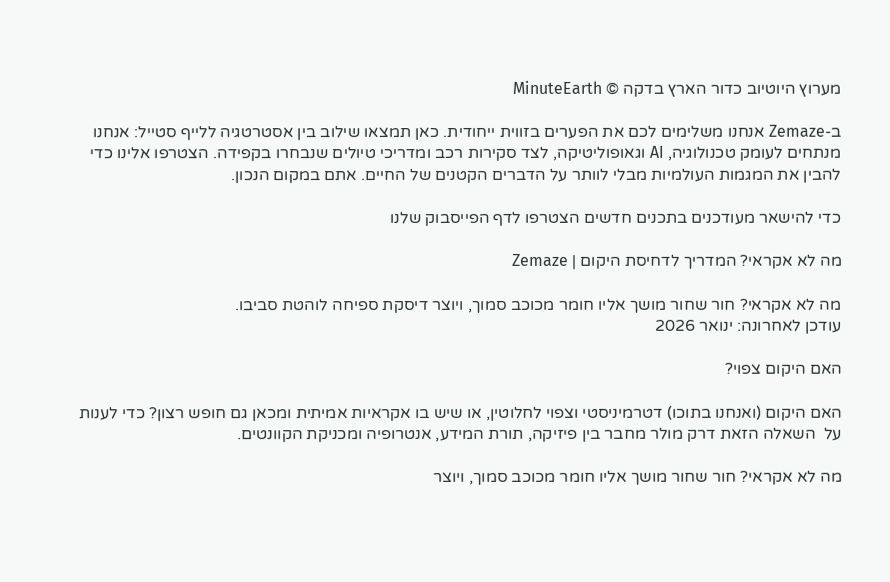מערוץ היוטיוב כדור הארץ בדקה © MinuteEarth

ב-Zemaze אנחנו משלימים לכם את הפערים בזווית ייחודית. כאן תמצאו שילוב בין אסטרטגיה ללייף סטייל: אנחנו מנתחים לעומק טכנולוגיה, AI וגאופוליטיקה, לצד סקירות רכב ומדריכי טיולים שנבחרו בקפידה. הצטרפו אלינו כדי להבין את המגמות העולמיות מבלי לוותר על הדברים הקטנים של החיים. אתם במקום הנכון.

כדי להישאר מעודכנים בתכנים חדשים הצטרפו לדף הפייסבוק שלנו

מה לא אקראי? המדריך לדחיסת היקום | Zemaze

מה לא אקראי? חור שחור מושך אליו חומר מכוכב סמוך, ויוצר דיסקת ספיחה לוהטת סביבו.
עודכן לאחרונה: ינואר 2026

האם היקום צפוי?

האם היקום (ואנחנו בתוכו) דטרמיניסטי וצפוי לחלוטין, או שיש בו אקראיות אמיתית ומכאן גם חופש רצון? כדי לענות על  השאלה הזאת דרק מולר מחבר בין פיזיקה, תורת המידע, אנטרופיה ומכניקת הקוונטים.

מה לא אקראי? חור שחור מושך אליו חומר מכוכב סמוך, ויוצר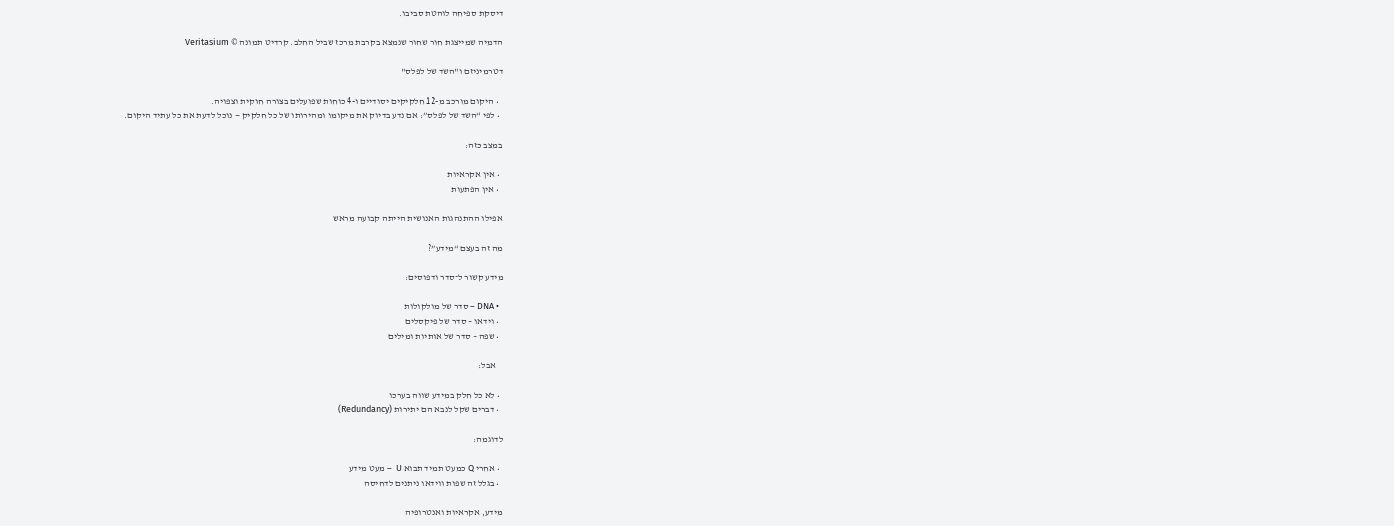דיסקת ספיחה לוהטת סביבו.

הדמיה שמייצגת חור שחור שנמצא בקרבת מרכז שביל החלב. קרדיט תמונה © Veritasium

דטרמיניזם ו"השד של לפלס"

  • היקום מורכב מ-12 חלקיקים יסודיים ו-4 כוחות שפועלים בצורה חוקית וצפויה.
  • לפי “השד של לפלס”: אם נדע בדיוק את מיקומו ומהירותו של כל חלקיק — נוכל לדעת את כל עתיד היקום.

במצב כזה:

  • אין אקראיות
  • אין הפתעות

אפילו ההתנהגות האנושית הייתה קבועה מראש

מה זה בעצם “מידע”?

מידע קשור ל־סדר ודפוסים:

  • DNA – סדר של מולקולות
  • וידאו – סדר של פיקסלים
  • שפה – סדר של אותיות ומילים

    אבל:

  • לא כל חלק במידע שווה בערכו
  • דברים שקל לנבא הם יתירות (Redundancy)

לדוגמה:

  • אחרי Q כמעט תמיד תבוא U  – מעט מידע
  • בגלל זה שפות ווידאו ניתנים לדחיסה

מידע, אקראיות ואנטרופיה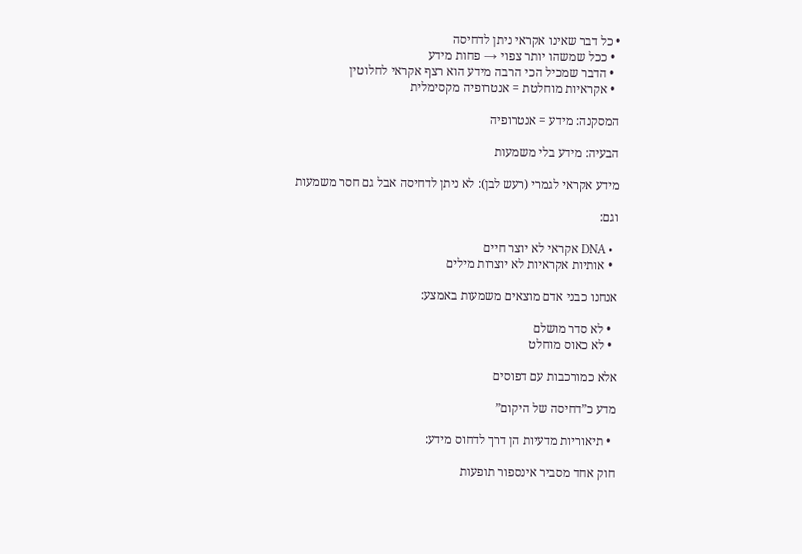• כל דבר שאינו אקראי ניתן לדחיסה
  • ככל שמשהו יותר צפוי → פחות מידע
  • הדבר שמכיל הכי הרבה מידע הוא רצף אקראי לחלוטין
  • אקראיות מוחלטת = אנטרופיה מקסימלית

המסקנה: מידע = אנטרופיה

הבעיה: מידע בלי משמעות

מידע אקראי לגמרי (רעש לבן): לא ניתן לדחיסה אבל גם חסר משמעות

וגם:

  • DNA אקראי לא יוצר חיים
  • אותיות אקראיות לא יוצרות מילים

אנחנו כבני אדם מוצאים משמעות באמצע:

  • לא סדר מושלם
  • לא כאוס מוחלט

אלא כמורכבות עם דפוסים

מדע כ”דחיסה של היקום”

  • תיאוריות מדעיות הן דרך לדחוס מידע:

חוק אחד מסביר אינספור תופעות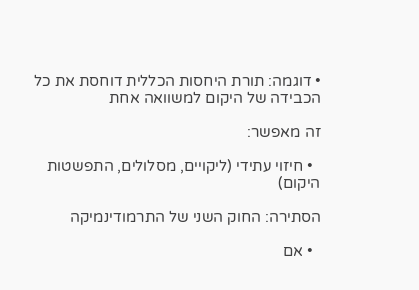• דוגמה: תורת היחסות הכללית דוחסת את כל הכבידה של היקום למשוואה אחת

זה מאפשר:

  • חיזוי עתידי (ליקויים, מסלולים, התפשטות היקום)

הסתירה: החוק השני של התרמודינמיקה

  • אם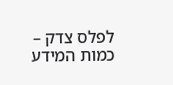לפלס צדק – כמות המידע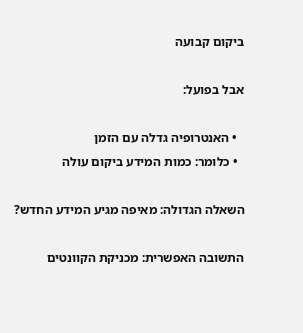ביקום קבועה

אבל בפועל:

  • האנטרופיה גדלה עם הזמן
  • כלומר: כמות המידע ביקום עולה

השאלה הגדולה: מאיפה מגיע המידע החדש?

התשובה האפשרית: מכניקת הקוונטים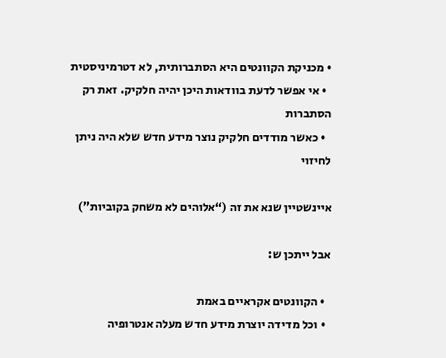• מכניקת הקוונטים היא הסתברותית, לא דטרמיניסטית
  • אי אפשר לדעת בוודאות היכן יהיה חלקיק. זאת רק הסתברות
  • כאשר מודדים חלקיק נוצר מידע חדש שלא היה ניתן לחיזוי

איינשטיין שנא את זה (“אלוהים לא משחק בקוביות”)

אבל ייתכן ש:

  • הקוונטים אקראיים באמת
  • וכל מדידה יוצרת מידע חדש מעלה אנטרופיה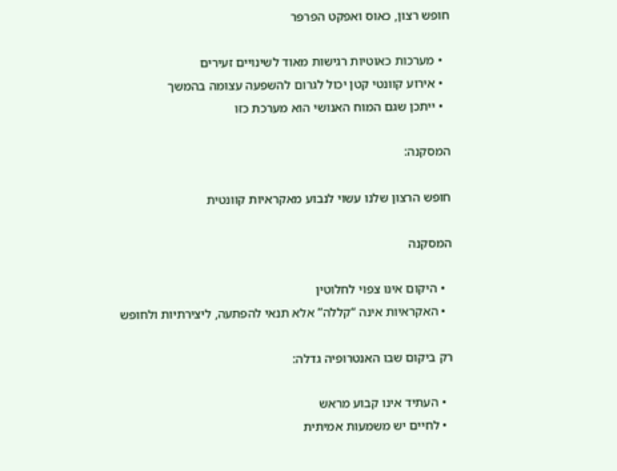חופש רצון, כאוס ואפקט הפרפר

  • מערכות כאוטיות רגישות מאוד לשינויים זעירים
  • אירוע קוונטי קטן יכול לגרום להשפעה עצומה בהמשך
  • ייתכן שגם המוח האנושי הוא מערכת כזו

המסקנה:

חופש הרצון שלנו עשוי לנבוע מאקראיות קוונטית

המסקנה

  • היקום אינו צפוי לחלוטין
  • האקראיות אינה “קללה” אלא תנאי להפתעה, ליצירתיות ולחופש

רק ביקום שבו האנטרופיה גדלה:

  • העתיד אינו קבוע מראש
  • לחיים יש משמעות אמיתית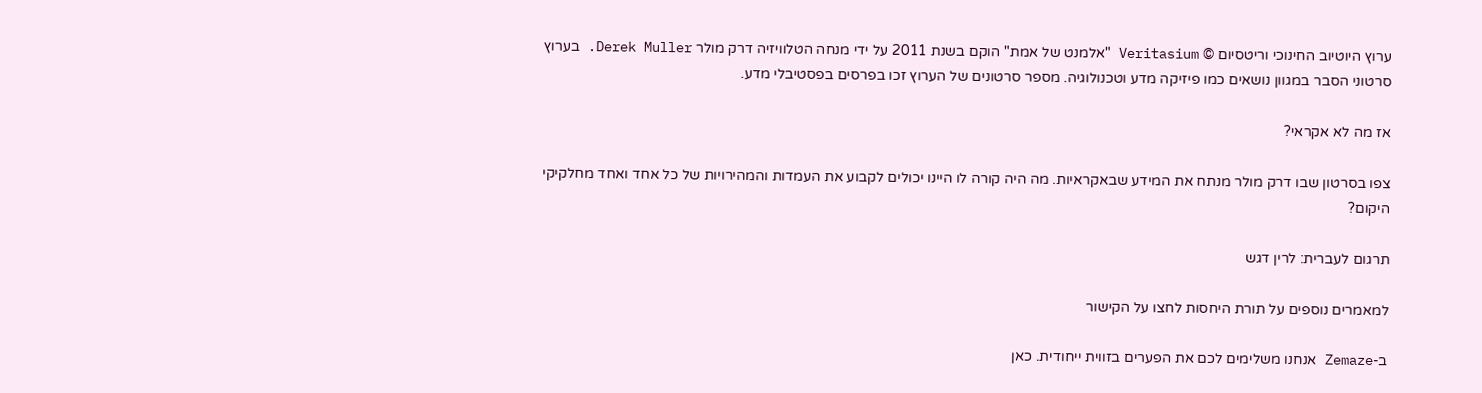ערוץ היוטיוב החינוכי וריטסיום © Veritasium "אלמנט של אמת" הוקם בשנת 2011 על ידי מנחה הטלוויזיה דרק מולר Derek Muller. בערוץ סרטוני הסבר במגוון נושאים כמו פיזיקה מדע וטכנולוגיה. מספר סרטונים של הערוץ זכו בפרסים בפסטיבלי מדע.

אז מה לא אקראי?

צפו בסרטון שבו דרק מולר מנתח את המידע שבאקראיות. מה היה קורה לו היינו יכולים לקבוע את העמדות והמהירויות של כל אחד ואחד מחלקיקי היקום?

תרגום לעברית: לרין דגש

למאמרים נוספים על תורת היחסות לחצו על הקישור

ב-Zemaze אנחנו משלימים לכם את הפערים בזווית ייחודית. כאן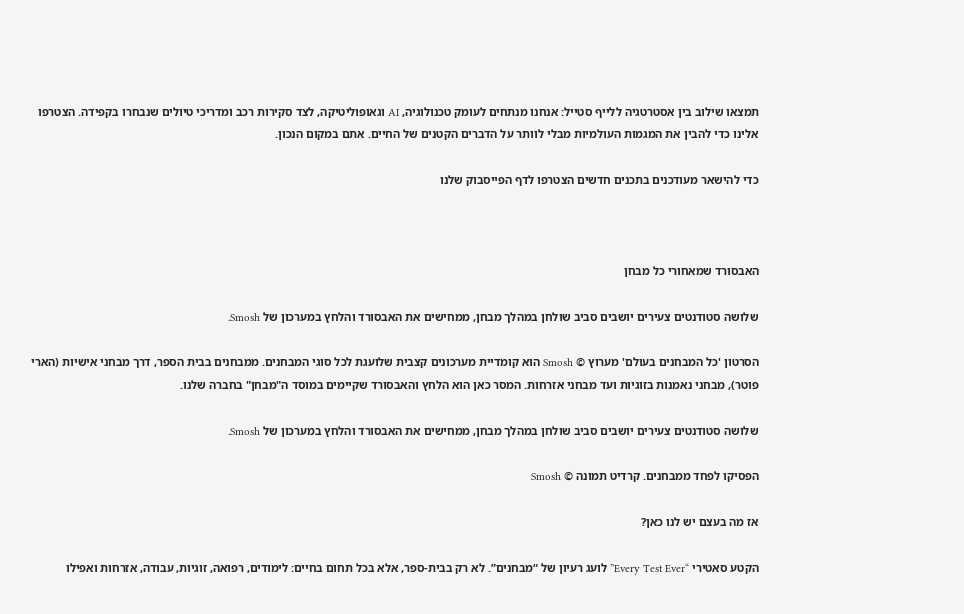תמצאו שילוב בין אסטרטגיה ללייף סטייל: אנחנו מנתחים לעומק טכנולוגיה, AI וגאופוליטיקה, לצד סקירות רכב ומדריכי טיולים שנבחרו בקפידה. הצטרפו אלינו כדי להבין את המגמות העולמיות מבלי לוותר על הדברים הקטנים של החיים. אתם במקום הנכון.

כדי להישאר מעודכנים בתכנים חדשים הצטרפו לדף הפייסבוק שלנו



האבסורד שמאחורי כל מבחן

שלושה סטודנטים צעירים יושבים סביב שולחן במהלך מבחן, ממחישים את האבסורד והלחץ במערכון של Smosh.

הסרטון 'כל המבחנים בעולם' מערוץ © Smosh הוא קומדיית מערכונים קצבית שלועגת לכל סוגי המבחנים. ממבחנים בבית הספר, דרך מבחני אישיות (הארי פוטר), מבחני נאמנות בזוגיות ועד מבחני אזרחות. המסר כאן הוא הלחץ והאבסורד שקיימים במוסד ה"מבחן" בחברה שלנו.

שלושה סטודנטים צעירים יושבים סביב שולחן במהלך מבחן, ממחישים את האבסורד והלחץ במערכון של Smosh.

הפסיקו לפחד ממבחנים. קרדיט תמונה © Smosh

אז מה בעצם יש לנו כאן?

הקטע סאטירי “Every Test Ever” לועג רעיון של “מבחנים”. לא רק בבית-ספר, אלא בכל תחום בחיים: לימודים, רפואה, זוגיות, עבודה, אזרחות ואפילו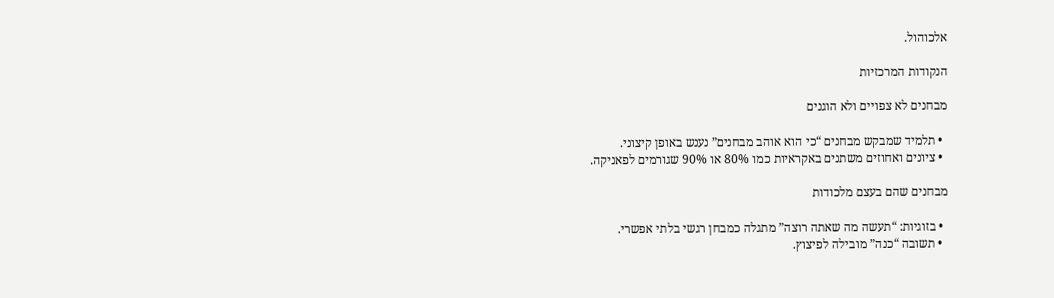אלכוהול.

הנקודות המרכזיות

מבחנים לא צפויים ולא הוגנים

  • תלמיד שמבקש מבחנים “כי הוא אוהב מבחנים” נענש באופן קיצוני.
  • ציונים ואחוזים משתנים באקראיות כמו 80% או 90% שגורמים לפאניקה.

מבחנים שהם בעצם מלכודות

  • בזוגיות: “תעשה מה שאתה רוצה” מתגלה כמבחן רגשי בלתי אפשרי.
  • תשובה “כנה” מובילה לפיצוץ.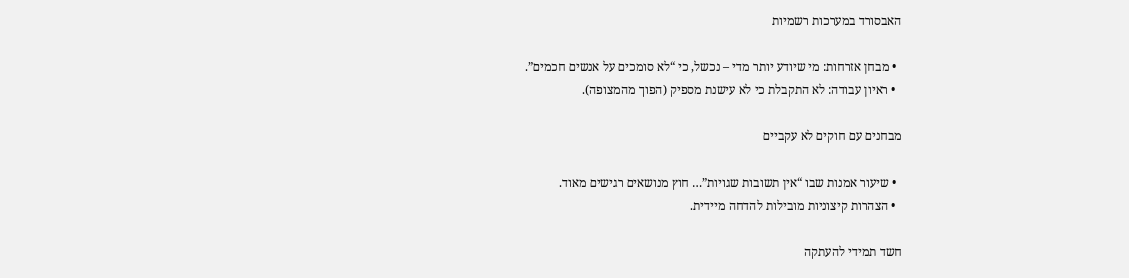האבסורד במערכות רשמיות

  • מבחן אזרחות: מי שיודע יותר מדי – נכשל, כי “לא סומכים על אנשים חכמים”.
  • ראיון עבודה: לא התקבלת כי לא עישנת מספיק (הפוך מהמצופה).

מבחנים עם חוקים לא עקביים

  • שיעור אמנות שבו “אין תשובות שגויות”… חוץ מנושאים רגישים מאוד.
  • הצהרות קיצוניות מובילות להדחה מיידית.

חשד תמידי להעתקה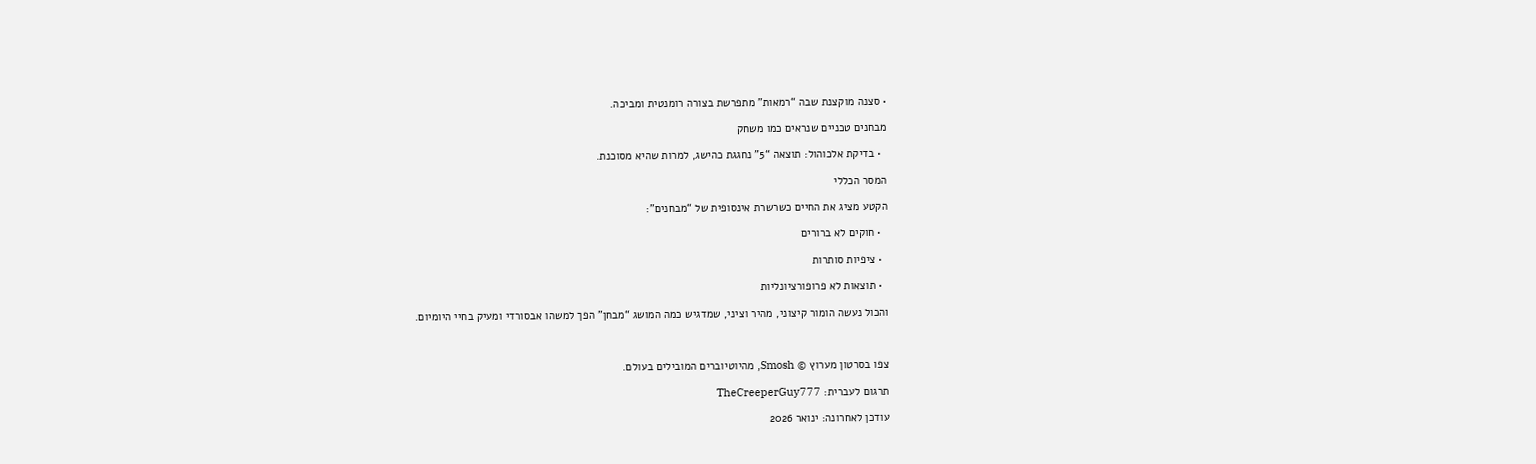• סצנה מוקצנת שבה “רמאות” מתפרשת בצורה רומנטית ומביכה.

מבחנים טכניים שנראים כמו משחק

  • בדיקת אלכוהול: תוצאה “5” נחגגת כהישג, למרות שהיא מסוכנת.

המסר הכללי

הקטע מציג את החיים כשרשרת אינסופית של “מבחנים”:

  • חוקים לא ברורים

  • ציפיות סותרות

  • תוצאות לא פרופורציונליות

והכול נעשה הומור קיצוני, מהיר וציני, שמדגיש כמה המושג “מבחן” הפך למשהו אבסורדי ומעיק בחיי היומיום.



צפו בסרטון מערוץ © Smosh, מהיוטיוברים המובילים בעולם.

תרגום לעברית: TheCreeperGuy777

עודכן לאחרונה: ינואר 2026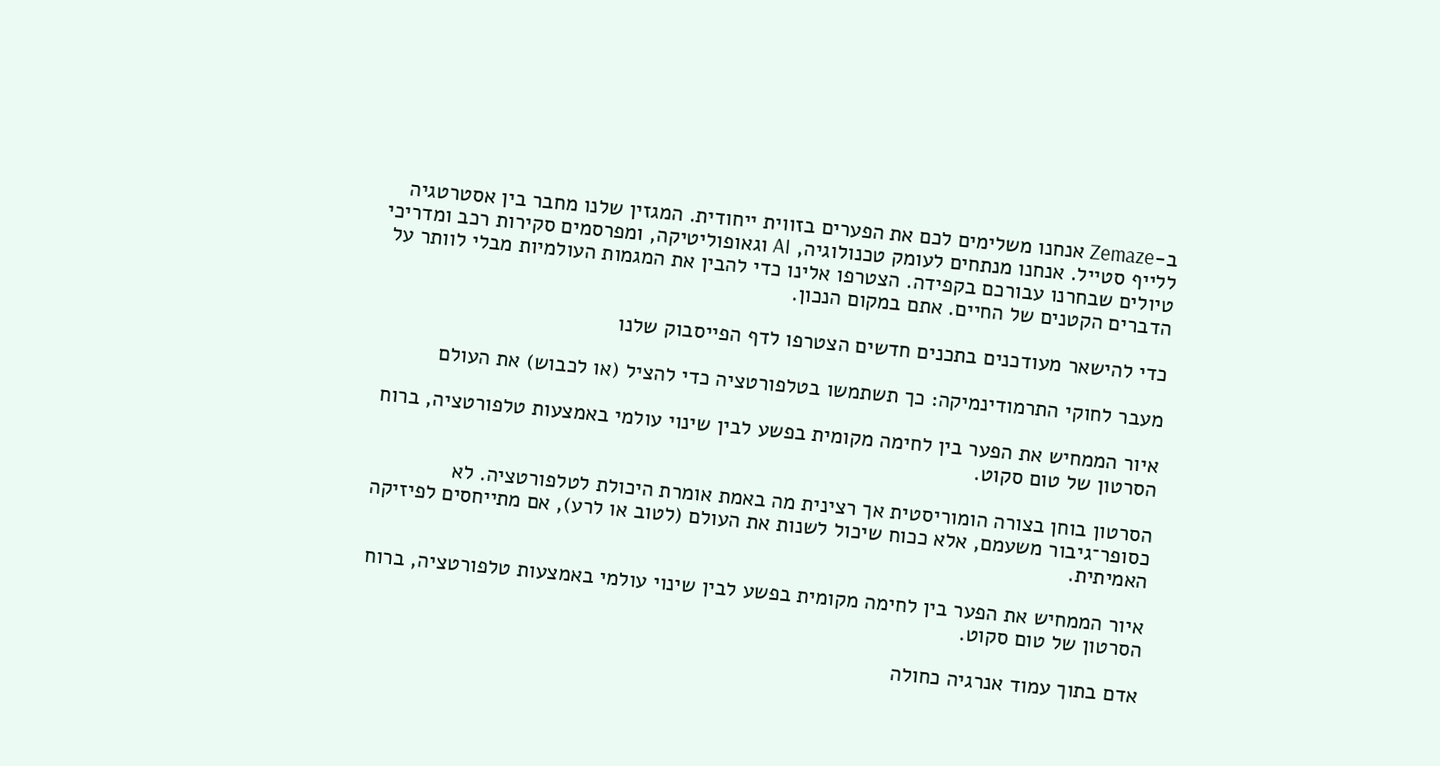ב-Zemaze אנחנו משלימים לכם את הפערים בזווית ייחודית. המגזין שלנו מחבר בין אסטרטגיה ללייף סטייל. אנחנו מנתחים לעומק טכנולוגיה, AI וגאופוליטיקה, ומפרסמים סקירות רכב ומדריכי טיולים שבחרנו עבורכם בקפידה. הצטרפו אלינו כדי להבין את המגמות העולמיות מבלי לוותר על הדברים הקטנים של החיים. אתם במקום הנכון.

כדי להישאר מעודכנים בתכנים חדשים הצטרפו לדף הפייסבוק שלנו

מעבר לחוקי התרמודינמיקה: כך תשתמשו בטלפורטציה כדי להציל (או לכבוש) את העולם

איור הממחיש את הפער בין לחימה מקומית בפשע לבין שינוי עולמי באמצעות טלפורטציה, ברוח הסרטון של טום סקוט.

הסרטון בוחן בצורה הומוריסטית אך רצינית מה באמת אומרת היכולת לטלפורטציה. לא כסופר־גיבור משעמם, אלא ככוח שיכול לשנות את העולם (לטוב או לרע), אם מתייחסים לפיזיקה האמיתית.

איור הממחיש את הפער בין לחימה מקומית בפשע לבין שינוי עולמי באמצעות טלפורטציה, ברוח הסרטון של טום סקוט.

אדם בתוך עמוד אנרגיה כחולה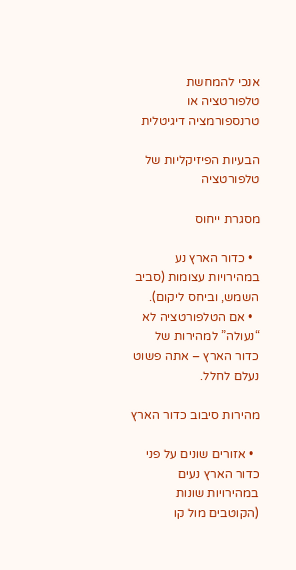אנכי להמחשת טלפורטציה או טרנספורמציה דיגיטלית

הבעיות הפיזיקליות של טלפורטציה

מסגרת ייחוס

  • כדור הארץ נע במהירויות עצומות (סביב השמש, וביחס ליקום).
  • אם הטלפורטציה לא “נעולה” למהירות של כדור הארץ – אתה פשוט נעלם לחלל.

מהירות סיבוב כדור הארץ

  • אזורים שונים על פני כדור הארץ נעים במהירויות שונות (הקוטבים מול קו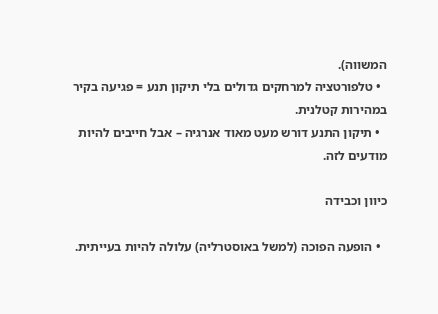המשווה).
  • טלפורטציה למרחקים גדולים בלי תיקון תנע = פגיעה בקיר במהירות קטלנית.
  • תיקון התנע דורש מעט מאוד אנרגיה – אבל חייבים להיות מודעים לזה.

כיוון וכבידה

  • הופעה הפוכה (למשל באוסטרליה) עלולה להיות בעייתית.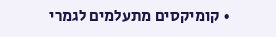• קומיקסים מתעלמים לגמרי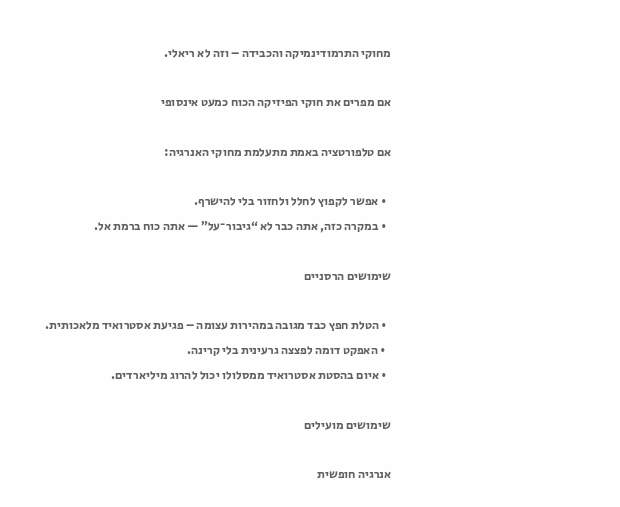מחוקי התרמודינמיקה והכבידה – וזה לא ריאלי.

אם מפרים את חוקי הפיזיקה הכוח כמעט אינסופי

אם טלפורטציה באמת מתעלמת מחוקי האנרגיה:

  • אפשר לקפוץ לחלל ולחזור בלי להישרף.
  • במקרה כזה, אתה כבר לא “גיבור־על” — אתה כוח ברמת אל.

שימושים הרסניים

  • הטלת חפץ כבד מגובה במהירות עצומה – פגיעת אסטרואיד מלאכותית.
  • האפקט דומה לפצצה גרעינית בלי קרינה.
  • איום בהסטת אסטרואיד ממסלולו יכול להרוג מיליארדים.

שימושים מועילים

אנרגיה חופשית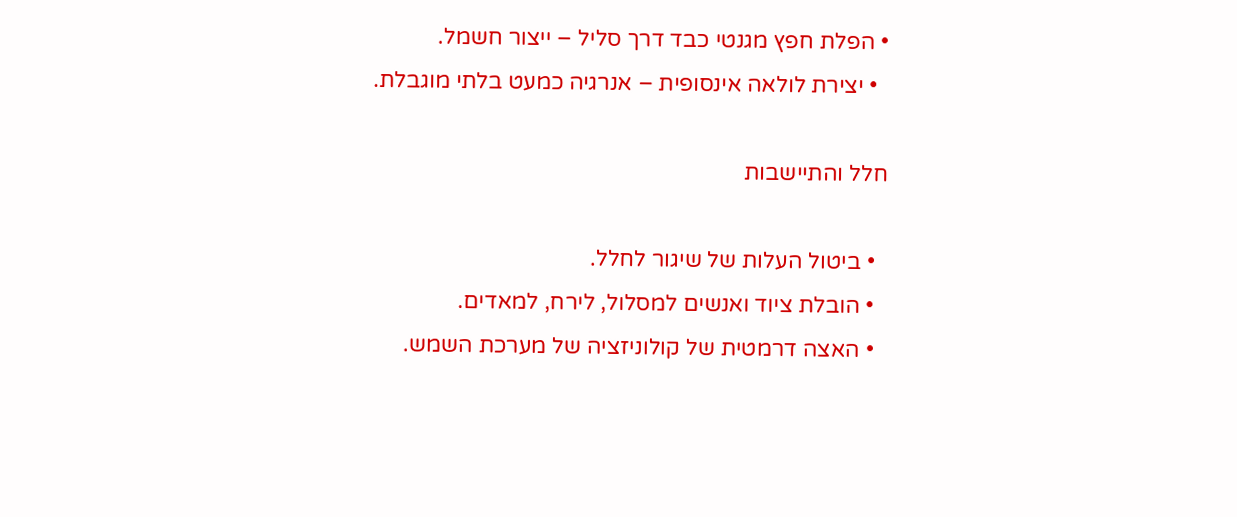• הפלת חפץ מגנטי כבד דרך סליל – ייצור חשמל.
  • יצירת לולאה אינסופית – אנרגיה כמעט בלתי מוגבלת.

חלל והתיישבות

  • ביטול העלות של שיגור לחלל.
  • הובלת ציוד ואנשים למסלול, לירח, למאדים.
  • האצה דרמטית של קולוניזציה של מערכת השמש.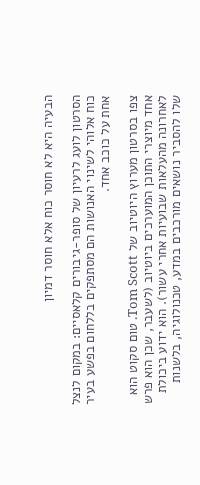הבעיה היא לא חוסר כוח אלא חוסר דמיון

הסרטון לועג לרעיון של סופר-גיבורים קלאסיים: במקום לנצל כוח אלוהי לשינוי האנושות הם מסתפקים בללחום בפשע בעיר אחת על כוכב אחד.

צפו בסרטון מערוץ היוטיוב של Tom Scott. טום סקוט הוא אחד מיוצרי התוכן המוערכים ביוטיוב (לשעבר, שכן הוא פרש לאחרונה מהעלאות שבועיות אחרי עשור). הוא ידוע ביכולת שלו להסביר נושאים מורכבים במדע, טכנולוגיה, בלשנות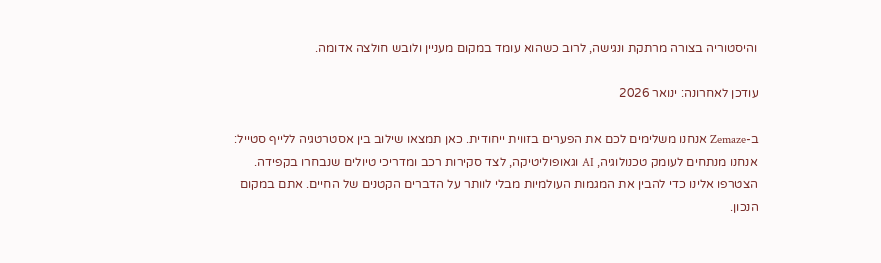והיסטוריה בצורה מרתקת ונגישה, לרוב כשהוא עומד במקום מעניין ולובש חולצה אדומה.

עודכן לאחרונה: ינואר 2026

ב-Zemaze אנחנו משלימים לכם את הפערים בזווית ייחודית. כאן תמצאו שילוב בין אסטרטגיה ללייף סטייל: אנחנו מנתחים לעומק טכנולוגיה, AI וגאופוליטיקה, לצד סקירות רכב ומדריכי טיולים שנבחרו בקפידה. הצטרפו אלינו כדי להבין את המגמות העולמיות מבלי לוותר על הדברים הקטנים של החיים. אתם במקום הנכון.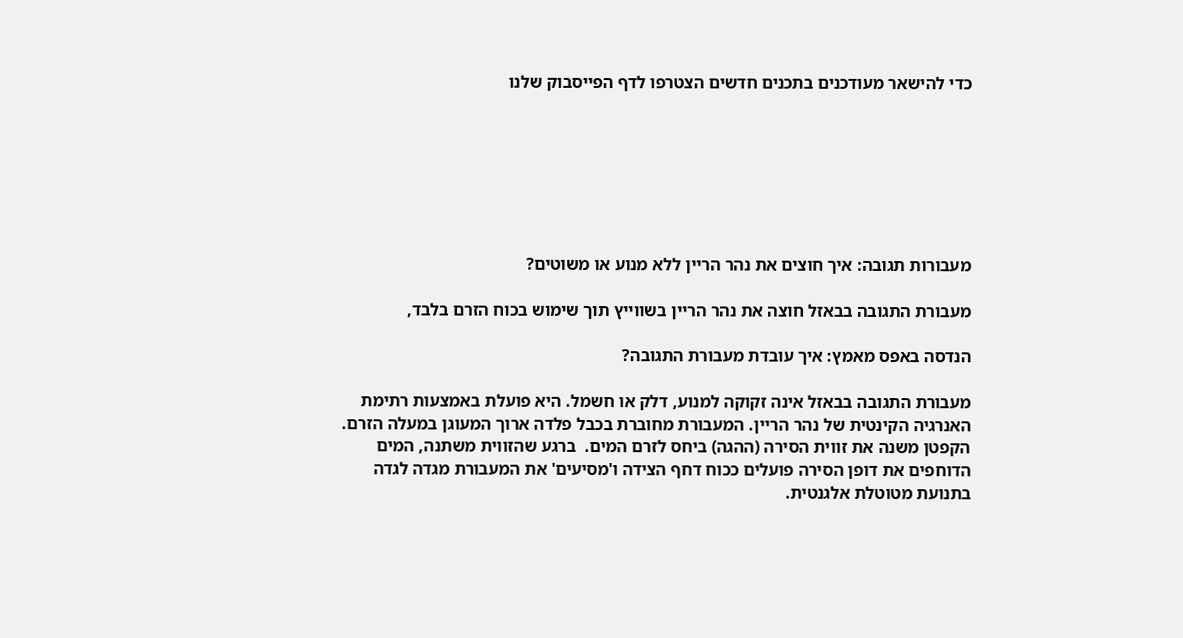כדי להישאר מעודכנים בתכנים חדשים הצטרפו לדף הפייסבוק שלנו







מעבורות תגובה: איך חוצים את נהר הריין ללא מנוע או משוטים?

מעבורת התגובה בבאזל חוצה את נהר הריין בשווייץ תוך שימוש בכוח הזרם בלבד,

הנדסה באפס מאמץ: איך עובדת מעבורת התגובה?

מעבורת התגובה בבאזל אינה זקוקה למנוע, דלק או חשמל. היא פועלת באמצעות רתימת האנרגיה הקינטית של נהר הריין. המעבורת מחוברת בכבל פלדה ארוך המעוגן במעלה הזרם. הקפטן משנה את זווית הסירה (ההגה) ביחס לזרם המים.  ברגע שהזווית משתנה, המים הדוחפים את דופן הסירה פועלים ככוח דחף הצידה ו'מסיעים' את המעבורת מגדה לגדה בתנועת מטוטלת אלגנטית.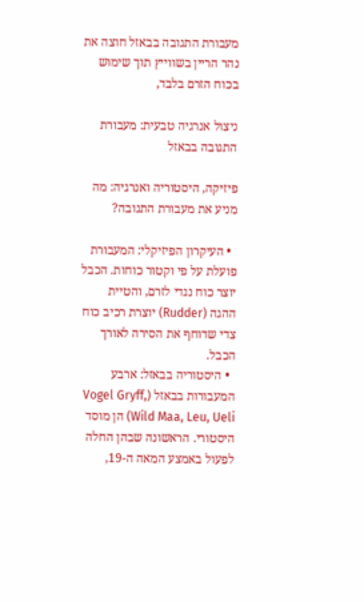מעבורת התגובה בבאזל חוצה את נהר הריין בשווייץ תוך שימוש בכוח הזרם בלבד,

ניצול אנרגיה טבעית: מעבורת התגובה בבאזל

פיזיקה, היסטוריה ואנרגיה: מה מניע את מעבורת התגובה?

  • העיקרון הפיזיקלי: המעבורת פועלת על פי וקטור כוחות. הכבל יוצר כוח נגדי לזרם, והטיית ההגה (Rudder) יוצרת רכיב כוח צדי שדוחף את הסירה לאורך הכבל.
  • היסטוריה בבאזל: ארבע המעבורות בבאזל (Vogel Gryff, Wild Maa, Leu, Ueli) הן מוסד היסטורי. הראשונה שבהן החלה לפעול באמצע המאה ה-19,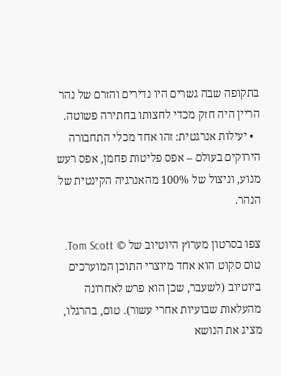בתקופה שבה גשרים היו נדירים והזרם של נהר הריין היה חזק מכדי לחצותו בחתירה פשוטה.
  • יעילות אנרגטית: זהו אחד מכלי התחבורה הירוקים בעולם – אפס פליטות פחמן, אפס רעש מנוע, וניצול של 100% מהאנרגיה הקינטית של הנהר.

צפו בסרטון מערוץ היוטיוב של © Tom Scott. טום סקוט הוא אחד מיוצרי התוכן המוערכים ביוטיוב (לשעבר, שכן הוא פרש לאחרונה מהעלאות שבועיות אחרי עשור). טום, בהרגלו,  מציג את הנושא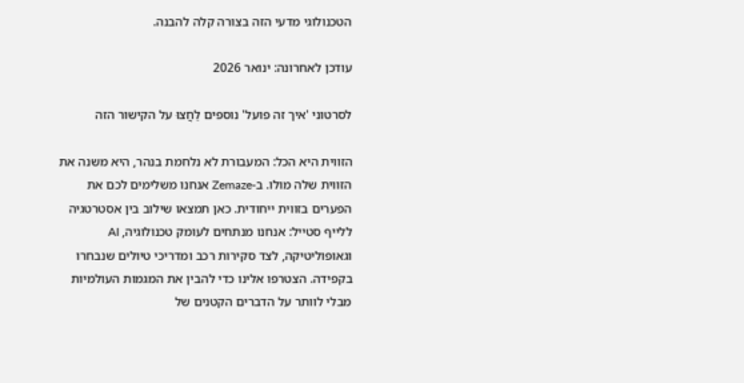הטכנולוגי מדעי הזה בצורה קלה להבנה.

עודכן לאחרונה: ינואר 2026

לסרטוני 'איך זה פועל' נוספים לַחֲצוּ על הקישור הזה

הזווית היא הכל: המעבורת לא נלחמת בנהר, היא משנה את הזווית שלה מולו. ב-Zemaze אנחנו משלימים לכם את הפערים בזווית ייחודית. כאן תמצאו שילוב בין אסטרטגיה ללייף סטייל: אנחנו מנתחים לעומק טכנולוגיה, AI וגאופוליטיקה, לצד סקירות רכב ומדריכי טיולים שנבחרו בקפידה. הצטרפו אלינו כדי להבין את המגמות העולמיות מבלי לוותר על הדברים הקטנים של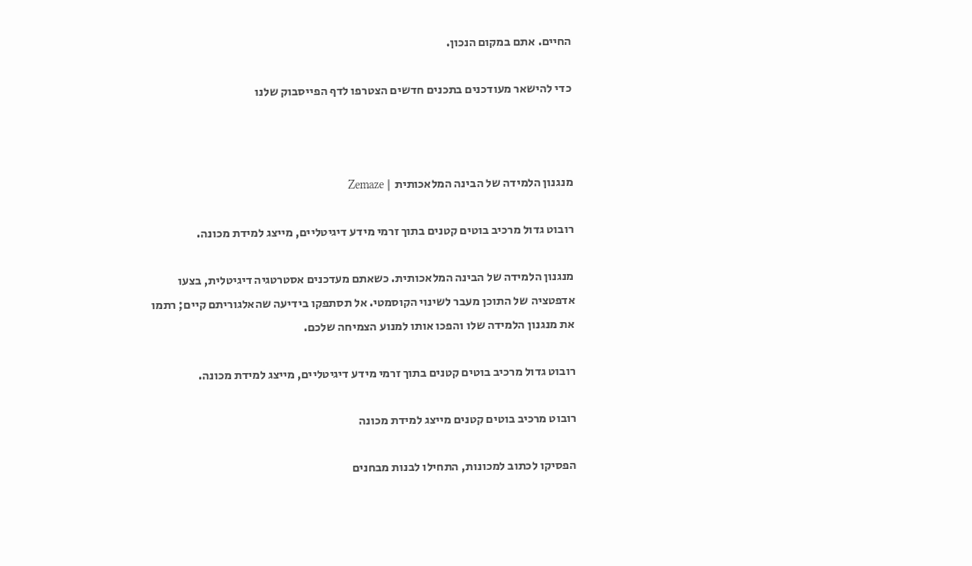החיים. אתם במקום הנכון.

כדי להישאר מעודכנים בתכנים חדשים הצטרפו לדף הפייסבוק שלנו



מנגנון הלמידה של הבינה המלאכותית | Zemaze

רובוט גדול מרכיב בוטים קטנים בתוך זרמי מידע דיגיטליים, מייצג למידת מכונה.

מנגנון הלמידה של הבינה המלאכותית. כשאתם מעדכנים אסטרטגיה דיגיטלית, בצעו אדפטציה של התוכן מעבר לשינוי הקוסמטי. אל תסתפקו בידיעה שהאלגוריתם קיים; רתמו את מנגנון הלמידה שלו והפכו אותו למנוע הצמיחה שלכם.

רובוט גדול מרכיב בוטים קטנים בתוך זרמי מידע דיגיטליים, מייצג למידת מכונה.

רובוט מרכיב בוטים קטנים מייצג למידת מכונה

הפסיקו לכתוב למכונות, התחילו לבנות מבחנים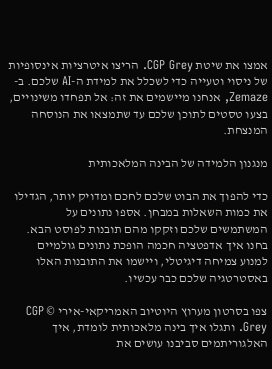אמצו את שיטת CGP Grey. הריצו איטרציות אינסופיות של ניסוי וטעייה כדי לשכלל את למידת ה-AI שלכם. ב-Zemaze, אנחנו מיישמים את זה: אל תפחדו משינויים, בצעו טסטים לתוכן שלכם עד שתמצאו את הנוסחה המנצחת.

מנגנון הלמידה של הבינה המלאכותית

כדי להפוך את הבוט שלכם לחכם ומדויק יותר, הגדילו את כמות השאלות במבחן. אספו נתונים על המשתמשים שלכם וזקקו מהם תובנות לפוסט הבא. בחנו איך אדפטציה חכמה הופכת נתונים גולמיים למנוע צמיחה דיגיטלי, ויישמו את התובנות האלו באסטרטגיה שלכם כבר עכשיו.

צפו בסרטון מערוץ היוטיוב האמריקאי-אירי © CGP Grey. ותגלו איך בינה מלאכותית לומדת, איך האלגוריתמים סביבנו עושים את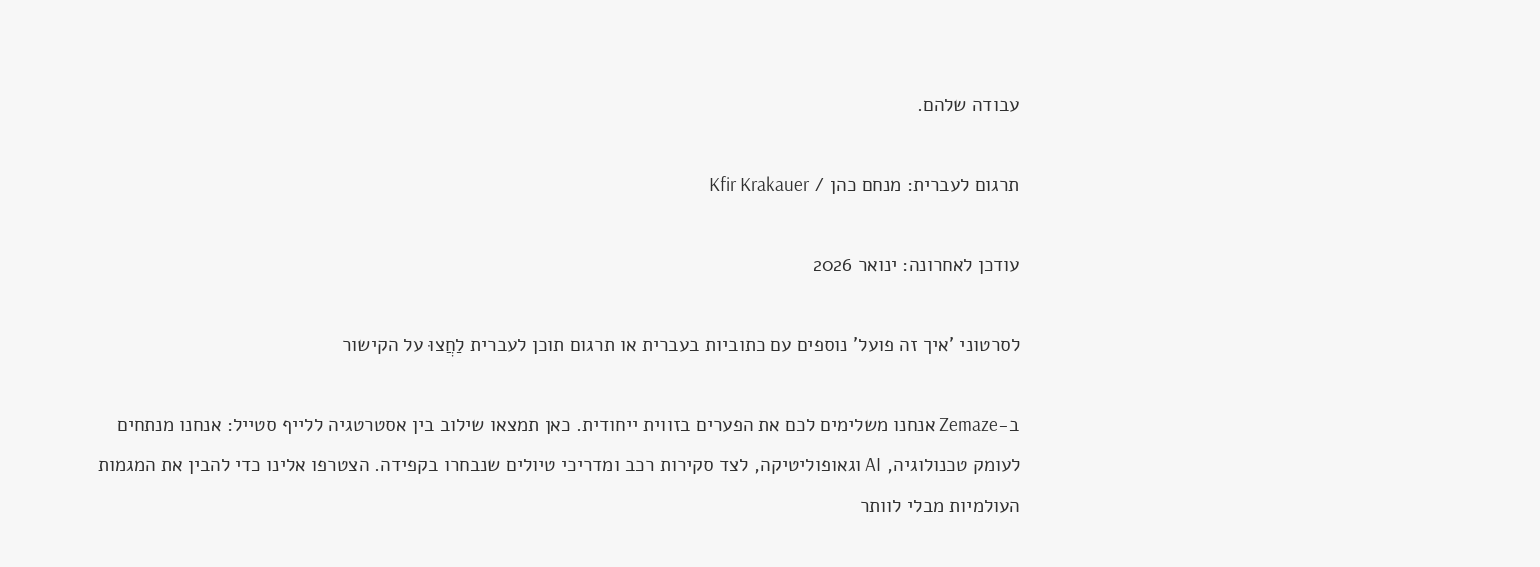עבודה שלהם.

תרגום לעברית: מנחם כהן / Kfir Krakauer

עודכן לאחרונה: ינואר 2026

לסרטוני 'איך זה פועל' נוספים עם כתוביות בעברית או תרגום תוכן לעברית לַחֲצוּ על הקישור

ב-Zemaze אנחנו משלימים לכם את הפערים בזווית ייחודית. כאן תמצאו שילוב בין אסטרטגיה ללייף סטייל: אנחנו מנתחים לעומק טכנולוגיה, AI וגאופוליטיקה, לצד סקירות רכב ומדריכי טיולים שנבחרו בקפידה. הצטרפו אלינו כדי להבין את המגמות העולמיות מבלי לוותר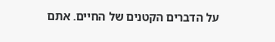על הדברים הקטנים של החיים. אתם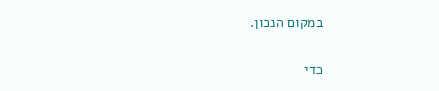במקום הנכון.

כדי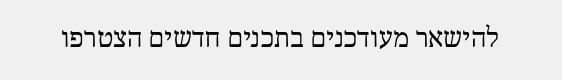להישאר מעודכנים בתכנים חדשים הצטרפו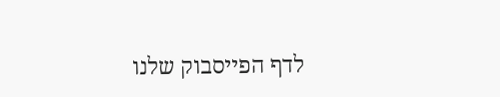לדף הפייסבוק שלנו